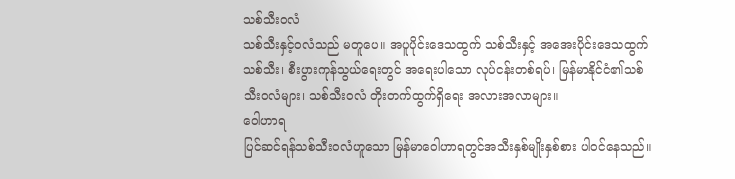သစ်သီးဝလံ
သစ်သီးနှင့်ဝလံသည် မတူပေ။ အပူပိုင်းဒေသထွက် သစ်သီးနှင့် အအေးပိုင်းဒေသထွက်သစ်သီး၊ စီးပွားကုန်သွယ်ရေးတွင် အရေးပါသော လုပ်ငန်းတစ်ရပ်၊ မြန်မာနိုင်ငံ၏သစ်သီးဝလံများ၊ သစ်သီးဝလံ တိုးတက်ထွက်ရှိရေး အလားအလာများ။
ဝေါဟာရ
ပြင်ဆင်ရန်သစ်သီးဝလံဟူသော မြန်မာဝေါဟာရတွင်အသီးနှစ်မျိုးနှစ်စား ပါဝင်နေသည်။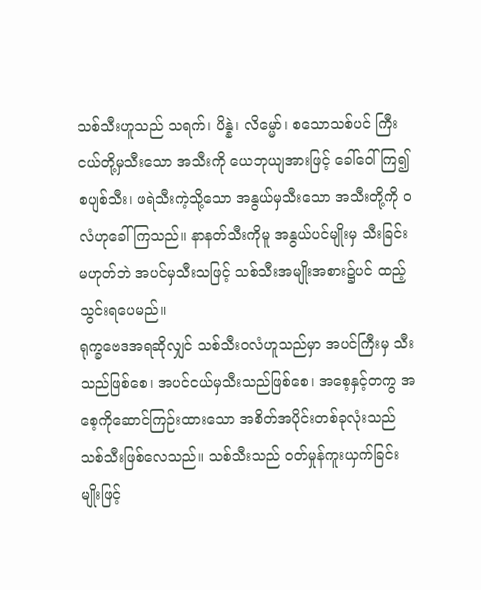သစ်သီးဟူသည် သရက်၊ ပိန္နဲ၊ လိမ္မော်၊ စသောသစ်ပင် ကြီးငယ်တို့မှသီးသော အသီးကို ယေဘုယျအားဖြင့် ခေါ်ဝေါ်ကြ၍ စပျစ်သီး၊ ဖရဲသီးကဲ့သို့သော အနွယ်မှသီးသော အသီးတို့ကို ဝလံဟုခေါ်ကြသည်။ နာနတ်သီးကိုမူ အနွယ်ပင်မျိုးမှ သီးခြင်းမဟုတ်ဘဲ အပင်မှသီးသဖြင့် သစ်သီးအမျိုးအစား၌ပင် ထည့်သွင်းရပေမည်။
ရုက္ခဗေဒအရဆိုလျှင် သစ်သီးဝလံဟူသည်မှာ အပင်ကြီးမှ သီးသည်ဖြစ်စေ၊ အပင်ငယ်မှသီးသည်ဖြစ်စေ၊ အစေ့နှင့်တကွ အစေ့ကိုဆောင်ကြဉ်းထားသော အစိတ်အပိုင်းတစ်ခုလုံးသည် သစ်သီးဖြစ်လေသည်။ သစ်သီးသည် ဝတ်မှုန်ကူးယှက်ခြင်းမျိုးဖြင့်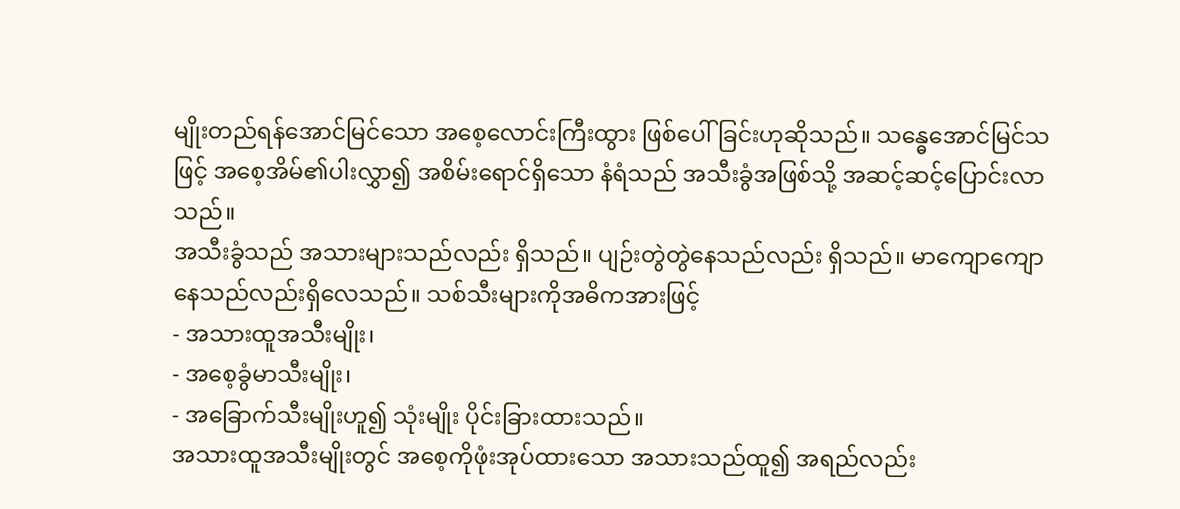မျိုးတည်ရန်အောင်မြင်သော အစေ့လောင်းကြီးထွား ဖြစ်ပေါ်ခြင်းဟုဆိုသည်။ သန္ဓေအောင်မြင်သဖြင့် အစေ့အိမ်၏ပါးလွှာ၍ အစိမ်းရောင်ရှိသော နံရံသည် အသီးခွံအဖြစ်သို့ အဆင့်ဆင့်ပြောင်းလာသည်။
အသီးခွံသည် အသားများသည်လည်း ရှိသည်။ ပျဉ်းတွဲတွဲနေသည်လည်း ရှိသည်။ မာကျောကျောနေသည်လည်းရှိလေသည်။ သစ်သီးများကိုအဓိကအားဖြင့်
- အသားထူအသီးမျိုး၊
- အစေ့ခွံမာသီးမျိုး၊
- အခြောက်သီးမျိုးဟူ၍ သုံးမျိုး ပိုင်းခြားထားသည်။
အသားထူအသီးမျိုးတွင် အစေ့ကိုဖုံးအုပ်ထားသော အသားသည်ထူ၍ အရည်လည်း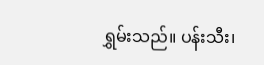ရွှမ်းသည်။ ပန်းသီး၊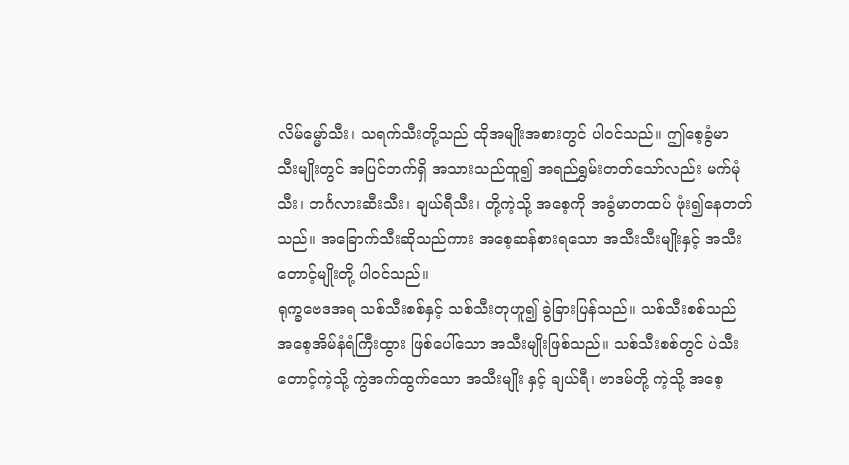လိမ်မ္မော်သီး၊ သရက်သီးတို့သည် ထိုအမျိုးအစားတွင် ပါဝင်သည်။ ဤစေ့ခွံမာ သီးမျိုးတွင် အပြင်ဘက်ရှိ အသားသည်ထူ၍ အရည်ရွှမ်းတတ်သော်လည်း မက်မုံသီး၊ ဘင်္ဂလားဆီးသီး၊ ချယ်ရီသီး၊ တို့ကဲ့သို့ အစေ့ကို အခွံမာတထပ် ဖုံး၍နေတတ်သည်။ အခြောက်သီးဆိုသည်ကား အစေ့ဆန်စားရသော အသီးသီးမျိုးနှင့် အသီးတောင့်မျိုးတို့ ပါဝင်သည်။
ရုက္ခဗေဒအရ သစ်သီးစစ်နှင့် သစ်သီးတုဟူ၍ ခွဲခြားပြန်သည်။ သစ်သီးစစ်သည် အစေ့အိမ်နံရံကြီးထွား ဖြစ်ပေါ်သော အသီးမျိုးဖြစ်သည်။ သစ်သီးစစ်တွင် ပဲသီးတောင့်ကဲ့သို့ ကွဲအက်ထွက်သော အသီးမျိုး နှင့် ချယ်ရီ၊ ဗာဒမ်တို့ ကဲ့သို့ အစေ့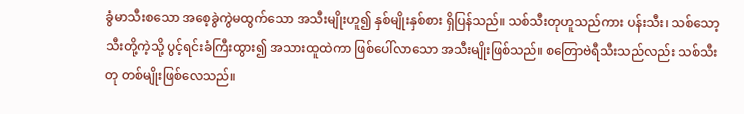ခွံမာသီးစသော အစေ့ခွဲကွဲမထွက်သော အသီးမျိုးဟူ၍ နှစ်မျိုးနှစ်စား ရှိပြန်သည်။ သစ်သီးတုဟူသည်ကား ပန်းသီး၊ သစ်သော့သီးတို့ကဲ့သို့ ပွင့်ရင်းခံကြီးထွား၍ အသားထူထဲကာ ဖြစ်ပေါ်လာသော အသီးမျိုးဖြစ်သည်။ စတြောဗဲရီသီးသည်လည်း သစ်သီးတု တစ်မျိုးဖြစ်လေသည်။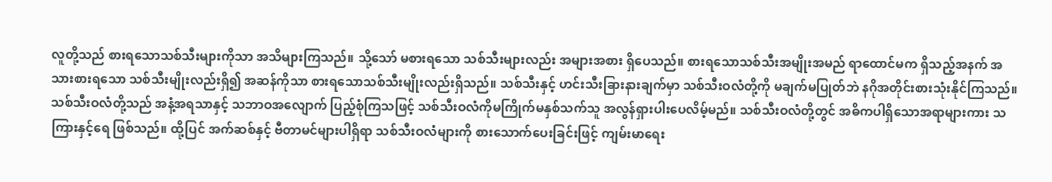လူတို့သည် စားရသောသစ်သီးများကိုသာ အသိများကြသည်။ သို့သော် မစားရသော သစ်သီးများလည်း အများအစား ရှိပေသည်။ စားရသောသစ်သီးအမျိုးအမည် ရာထောင်မက ရှိသည့်အနက် အသားစားရသော သစ်သီးမျိုးလည်းရှိ၍ အဆန်ကိုသာ စားရသောသစ်သီးမျိုးလည်းရှိသည်။ သစ်သီးနှင့် ဟင်းသီးခြားနားချက်မှာ သစ်သီးဝလံတို့ကို မချက်မပြုတ်ဘဲ နဂိုအတိုင်းစားသုံးနိုင်ကြသည်။
သစ်သီးဝလံတို့သည် အနံ့အရသာနှင့် သဘာဝအလျောက် ပြည့်စုံကြသဖြင့် သစ်သီးဝလံကိုမကြိုက်မနှစ်သက်သူ အလွန်ရှားပါးပေလိမ့်မည်။ သစ်သီးဝလံတို့တွင် အဓိကပါရှိသောအရာများကား သကြားနှင့်ရေ ဖြစ်သည်။ ထို့ပြင် အက်ဆစ်နှင့် ဗီတာမင်များပါရှိရာ သစ်သီးဝလံများကို စားသောက်ပေးခြင်းဖြင့် ကျမ်းမာရေး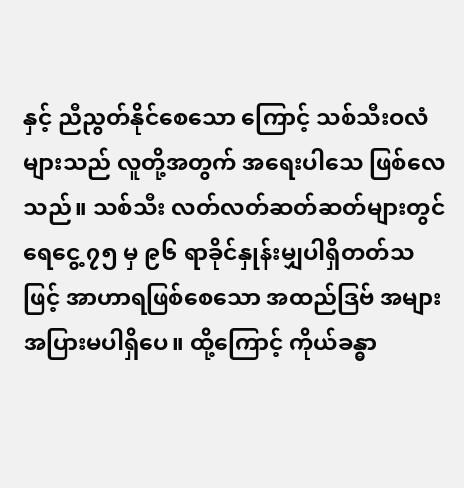နှင့် ညီညွတ်နိုင်စေသော ကြောင့် သစ်သီးဝလံများသည် လူတို့အတွက် အရေးပါသေ ဖြစ်လေသည်။ သစ်သီး လတ်လတ်ဆတ်ဆတ်များတွင် ရေငွေ့ ၇၅ မှ ၉၆ ရာခိုင်နှုန်းမျှပါရှိတတ်သဖြင့် အာဟာရဖြစ်စေသော အထည်ဒြဗ် အများအပြားမပါရှိပေ။ ထို့ကြောင့် ကိုယ်ခန္ဓာ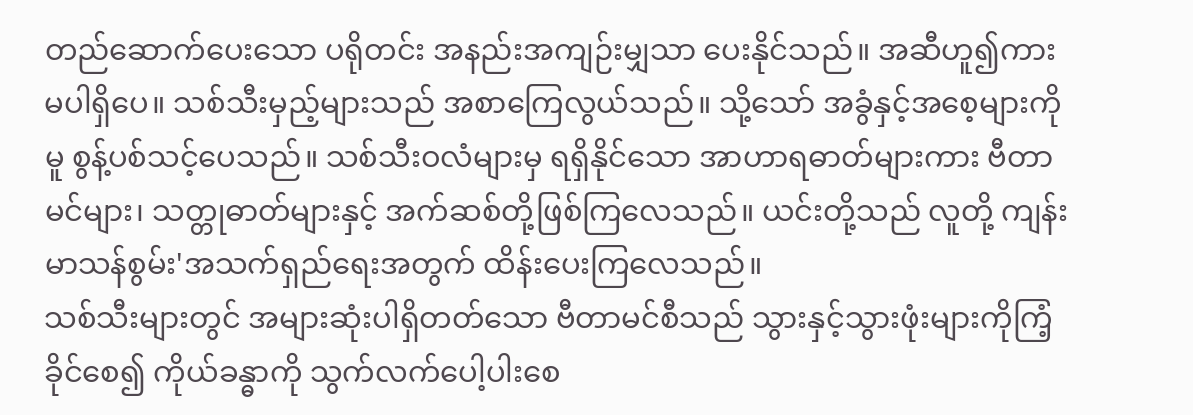တည်ဆောက်ပေးသော ပရိုတင်း အနည်းအကျဉ်းမျှသာ ပေးနိုင်သည်။ အဆီဟူ၍ကားမပါရှိပေ။ သစ်သီးမှည့်များသည် အစာကြေလွယ်သည်။ သို့သော် အခွံနှင့်အစေ့များကိုမူ စွန့်ပစ်သင့်ပေသည်။ သစ်သီးဝလံများမှ ရရှိနိုင်သော အာဟာရဓာတ်များကား ဗီတာမင်များ၊ သတ္တုဓာတ်များနှင့် အက်ဆစ်တို့ဖြစ်ကြလေသည်။ ယင်းတို့သည် လူတို့ ကျန်းမာသန်စွမ်း'အသက်ရှည်ရေးအတွက် ထိန်းပေးကြလေသည်။
သစ်သီးများတွင် အများဆုံးပါရှိတတ်သော ဗီတာမင်စီသည် သွားနှင့်သွားဖုံးများကိုကြံ့ခိုင်စေ၍ ကိုယ်ခန္ဓာကို သွက်လက်ပေါ့ပါးစေ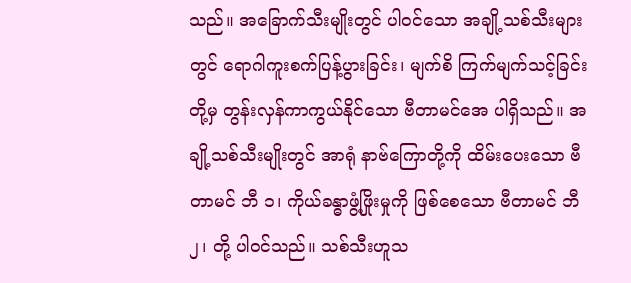သည်။ အခြောက်သီးမျိုးတွင် ပါဝင်သော အချို့သစ်သီးများတွင် ရောဂါကူးစက်ပြန့်ပွားခြင်း၊ မျက်စိ ကြက်မျက်သင့်ခြင်းတို့မှ တွန်းလှန်ကာကွယ်နိုင်သော ဗီတာမင်အေ ပါရှိသည်။ အချို့သစ်သီးမျိုးတွင် အာရုံ နာဗ်ကြောတို့ကို ထိမ်းပေးသော ဗီတာမင် ဘီ ၁၊ ကိုယ်ခန္ဓာဖွံ့ဖြိုးမှုကို ဖြစ်စေသော ဗီတာမင် ဘီ ၂၊ တို့ ပါဝင်သည်။ သစ်သီးဟူသ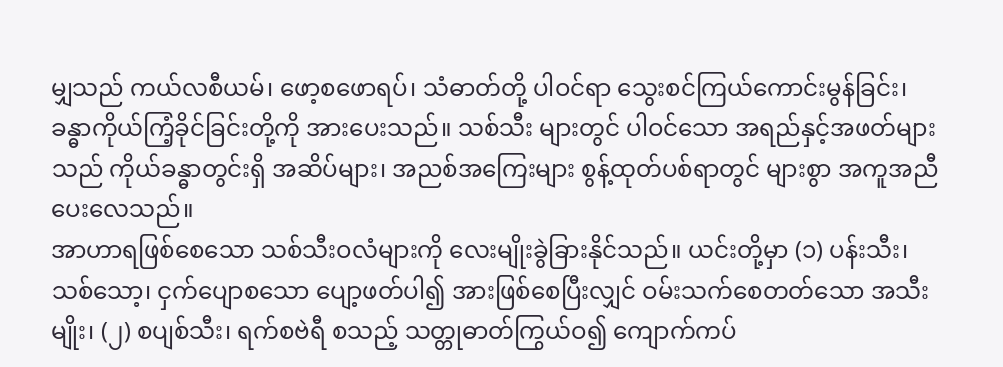မျှသည် ကယ်လစီယမ်၊ ဖော့စဖောရပ်၊ သံဓာတ်တို့ ပါဝင်ရာ သွေးစင်ကြယ်ကောင်းမွန်ခြင်း၊ ခန္ဓာကိုယ်ကြံ့ခိုင်ခြင်းတို့ကို အားပေးသည်။ သစ်သီး များတွင် ပါဝင်သော အရည်နှင့်အဖတ်များသည် ကိုယ်ခန္ဓာတွင်းရှိ အဆိပ်များ၊ အညစ်အကြေးများ စွန့်ထုတ်ပစ်ရာတွင် များစွာ အကူအညီပေးလေသည်။
အာဟာရဖြစ်စေသော သစ်သီးဝလံများကို လေးမျိုးခွဲခြားနိုင်သည်။ ယင်းတို့မှာ (၁) ပန်းသီး၊ သစ်သော့၊ ငှက်ပျောစသော ပျော့ဖတ်ပါ၍ အားဖြစ်စေပြီးလျှင် ဝမ်းသက်စေတတ်သော အသီးမျိုး၊ (၂) စပျစ်သီး၊ ရက်စဗဲရီ စသည့် သတ္တုဓာတ်ကြွယ်ဝ၍ ကျောက်ကပ်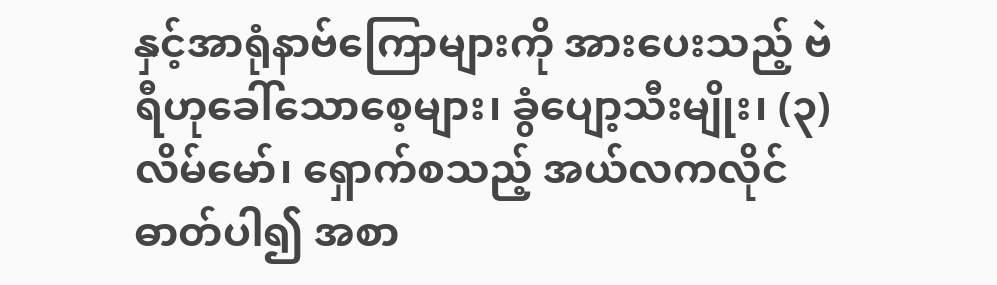နှင့်အာရုံနာဗ်ကြောများကို အားပေးသည့် ဗဲရီဟုခေါ်သောစေ့များ၊ ခွံပျော့သီးမျိုး၊ (၃) လိမ်မော်၊ ရှောက်စသည့် အယ်လကလိုင်ဓာတ်ပါ၍ အစာ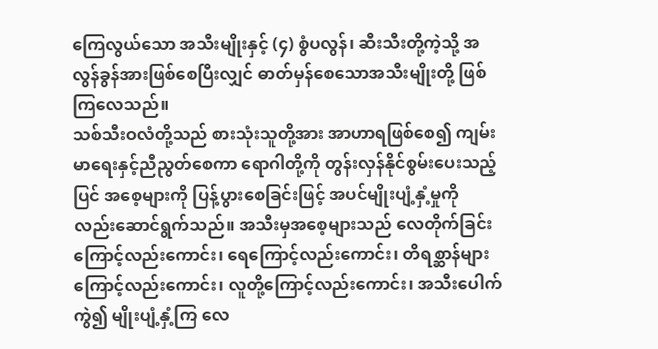ကြေလွယ်သော အသီးမျိုးနှင့် (၄) စွံပလွန်၊ ဆီးသီးတို့ကဲ့သို့ အလွန်ခွန်အားဖြစ်စေပြီးလျှင် ဓာတ်မှန်စေသောအသီးမျိုးတို့ ဖြစ်ကြလေသည်။
သစ်သီးဝလံတို့သည် စားသုံးသူတို့အား အာဟာရဖြစ်စေ၍ ကျမ်းမာရေးနှင့်ညီညွတ်စေကာ ရောဂါတို့ကို တွန်းလှန်နိုင်စွမ်းပေးသည့်ပြင် အစေ့များကို ပြန့်ပွားစေခြင်းဖြင့် အပင်မျိုးပျံ့နှံ့မှုကို လည်းဆောင်ရွက်သည်။ အသီးမှအစေ့များသည် လေတိုက်ခြင်းကြောင့်လည်းကောင်း၊ ရေကြောင့်လည်းကောင်း၊ တိရစ္ဆာန်များကြောင့်လည်းကောင်း၊ လူတို့ကြောင့်လည်းကောင်း၊ အသီးပေါက်ကွဲ၍ မျိုးပျံ့နှံ့ကြ လေ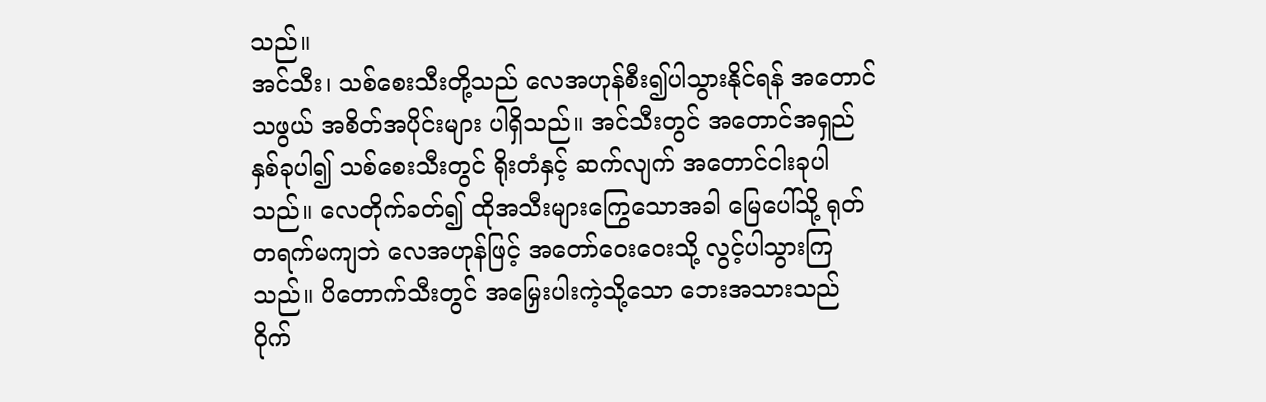သည်။
အင်သီး၊ သစ်စေးသီးတို့သည် လေအဟုန်စီး၍ပါသွားနိုင်ရန် အတောင်သဖွယ် အစိတ်အပိုင်းများ ပါရှိသည်။ အင်သီးတွင် အတောင်အရှည်နှစ်ခုပါ၍ သစ်စေးသီးတွင် ရိုးတံနှင့် ဆက်လျက် အတောင်ငါးခုပါသည်။ လေတိုက်ခတ်၍ ထိုအသီးများကြွေသောအခါ မြေပေါ်သို့ ရုတ်တရက်မကျဘဲ လေအဟုန်ဖြင့် အတော်ဝေးဝေးသို့ လွင့်ပါသွားကြသည်။ ပိတောက်သီးတွင် အမြှေးပါးကဲ့သို့သော ဘေးအသားသည် ဝိုက်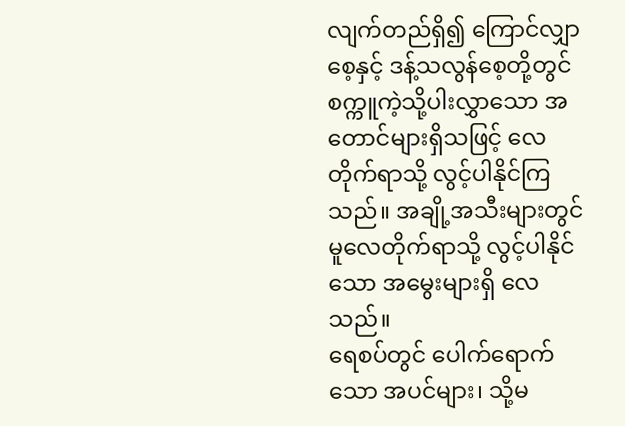လျက်တည်ရှိ၍ ကြောင်လျှာစေ့နှင့် ဒန့်သလွန်စေ့တို့တွင် စက္ကူကဲ့သို့ပါးလွှာသော အတောင်များရှိသဖြင့် လေတိုက်ရာသို့ လွင့်ပါနိုင်ကြသည်။ အချို့အသီးများတွင်မူလေတိုက်ရာသို့ လွင့်ပါနိုင်သော အမွေးများရှိ လေသည်။
ရေစပ်တွင် ပေါက်ရောက်သော အပင်များ၊ သို့မ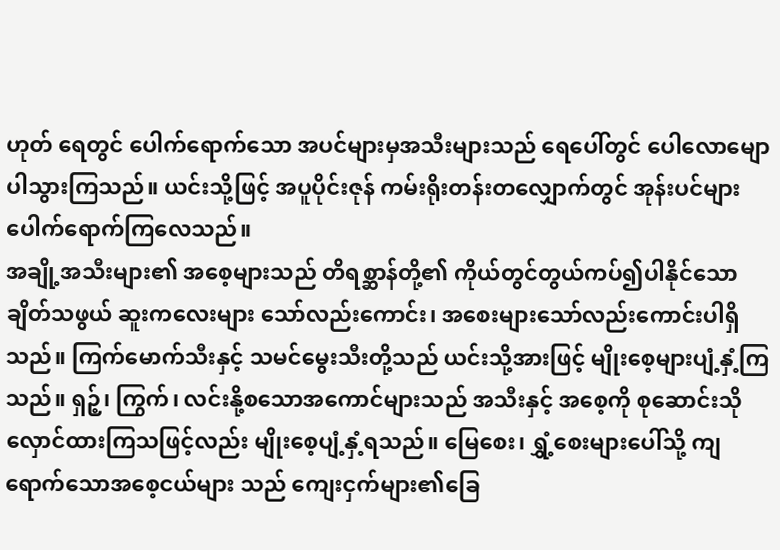ဟုတ် ရေတွင် ပေါက်ရောက်သော အပင်များမှအသီးများသည် ရေပေါ်တွင် ပေါလောမျောပါသွားကြသည်။ ယင်းသို့ဖြင့် အပူပိုင်းဇုန် ကမ်းရိုးတန်းတလျှောက်တွင် အုန်းပင်များပေါက်ရောက်ကြလေသည်။
အချို့အသီးများ၏ အစေ့များသည် တိရစ္ဆာန်တို့၏ ကိုယ်တွင်တွယ်ကပ်၍ပါနိုင်သော ချိတ်သဖွယ် ဆူးကလေးများ သော်လည်းကောင်း၊ အစေးများသော်လည်းကောင်းပါရှိသည်။ ကြက်မောက်သီးနှင့် သမင်မွေးသီးတို့သည် ယင်းသို့အားဖြင့် မျိုးစေ့များပျံ့နှံ့ကြသည်။ ရှဉ့်၊ ကြွက်၊ လင်းနို့စသောအကောင်များသည် အသီးနှင့် အစေ့ကို စုဆောင်းသိုလှောင်ထားကြသဖြင့်လည်း မျိုးစေ့ပျံ့နှံ့ရသည်။ မြေစေး၊ ရွှံ့စေးများပေါ်သို့ ကျရောက်သောအစေ့ငယ်များ သည် ကျေးငှက်များ၏ခြေ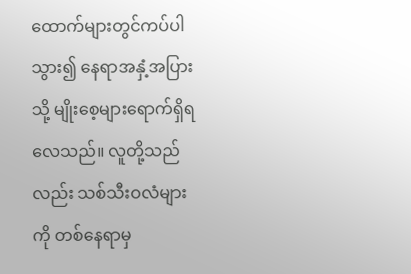ထောက်များတွင်ကပ်ပါသွား၍ နေရာအနှံ့အပြားသို့ မျိုးစေ့များရောက်ရှိရလေသည်။ လူတို့သည်လည်း သစ်သီးဝလံများကို တစ်နေရာမှ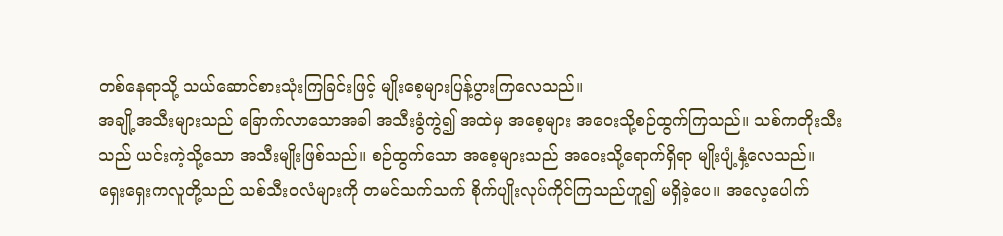တစ်နေရာသို့ သယ်ဆောင်စားသုံးကြခြင်းဖြင့် မျိုးစေ့များပြန့်ပွားကြလေသည်။
အချို့အသီးများသည် ခြောက်လာသောအခါ အသီးခွံကွဲ၍ အထဲမှ အစေ့များ အဝေးသို့စဉ်ထွက်ကြသည်။ သစ်ကတိုးသီးသည် ယင်းကဲ့သို့သော အသီးမျိုးဖြစ်သည်။ စဉ်ထွက်သော အစေ့များသည် အဝေးသို့ရောက်ရှိရာ မျိုးပျံ့နှံ့လေသည်။
ရှေးရှေးကလူတို့သည် သစ်သီးဝလံများကို တမင်သက်သက် စိုက်ပျိုးလုပ်ကိုင်ကြသည်ဟူ၍ မရှိခဲ့ပေ။ အလေ့ပေါက်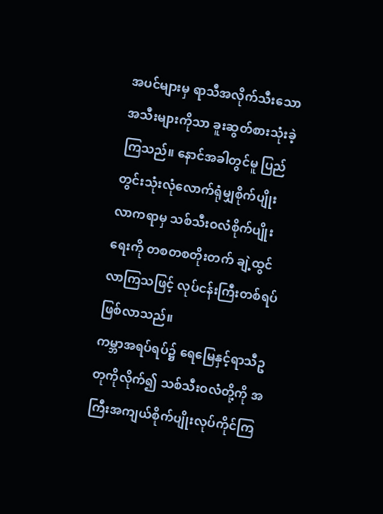အပင်များမှ ရာသီအလိုက်သီးသော အသီးများကိုသာ ခူးဆွတ်စားသုံးခဲ့ကြသည်။ နောင်အခါတွင်မူ ပြည်တွင်းသုံးလုံလောက်ရုံမျှစိုက်ပျိုးလာကရာမှ သစ်သီးဝလံစိုက်ပျိုးရေးကို တစတစတိုးတက် ချဲ့ထွင်လာကြသဖြင့် လုပ်ငန်းကြီးတစ်ရပ်ဖြစ်လာသည်။
ကမ္ဘာအရပ်ရပ်၌ ရေမြေနှင့်ရာသီဥတုကိုလိုက်၍ သစ်သီးဝလံတို့ကို အကြီးအကျယ်စိုက်ပျိုးလုပ်ကိုင်ကြ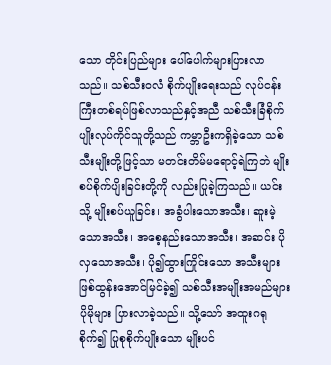သော တိုင်းပြည်များ ပေါ်ပေါက်များပြားလာသည်။ သစ်သီးဝလံ စိုက်ပျိုးရေးသည် လုပ်ငန်းကြီးတစ်ရပ်ဖြစ်လာသည်နှင့်အညီ သစ်သီးခြံစိုက်ပျိုးလုပ်ကိုင်သူတို့သည် ကမ္ဘာဦးကရှိခဲ့သော သစ်သီးမျိုးတို့ဖြင့်သာ မတင်းတိမ်မရောင့်ရဲကြဘဲ မျိုးစပ်စိုက်ပျိးခြင်းတို့ကို လည်းပြုခဲ့ကြသည်။ ယင်းသို့ မျိုးစပ်ယူခြင်း၊ အခွံပါးသောအသီး၊ ဆူးမဲ့သောအသီး၊ အစေ့နည်းသောအသီး၊ အဆင်း ပိုလှသောအသီး၊ ပို၍ထွားကြိုင်းသော အသီးများဖြစ်ထွန်းအောင်မြင်ခဲ့၍ သစ်သီးအမျိုးအမည်များပိုမိုများ ပြားလာခဲ့သည်။ သို့သော် အထူးဂရုစိုက်၍ ပြုစုစိုက်ပျိုးသော မျိုးပင်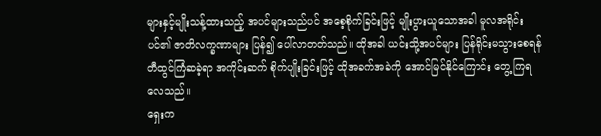များနှင့်မျိုးသန့်ထားသည့် အပင်များသည်ပင် အစေ့စိုက်ခြင်းဖြင့် မျိုးပွားယူသောအခါ မူလအရိုင်းပင်၏ ဇာတိလက္ခဏာများ ပြန်၍ ပေါ်လာတတ်သည်။ ထိုအခါ ယင်းသို့အပင်များ ပြန်ရိုင်းမသွားစေရန် တီထွင်ကြံဆခဲ့ရာ အကိုင်းဆက် စိုက်ပျိုးခြင်းဖြင့် ထိုအခက်အခဲကို အောင်မြင်နိုင်ကြောင်း တွေ့ကြရလေသည်။
ရှေးက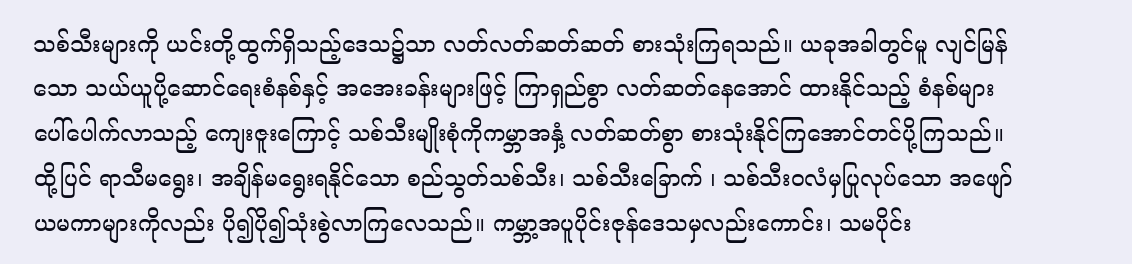သစ်သီးများကို ယင်းတို့ထွက်ရှိသည့်ဒေသ၌သာ လတ်လတ်ဆတ်ဆတ် စားသုံးကြရသည်။ ယခုအခါတွင်မူ လျင်မြန်သော သယ်ယူပို့ဆောင်ရေးစံနစ်နှင့် အအေးခန်းများဖြင့် ကြာရှည်စွာ လတ်ဆတ်နေအောင် ထားနိုင်သည့် စံနစ်များ ပေါ်ပေါက်လာသည့် ကျေးဇူးကြောင့် သစ်သီးမျိုးစုံကိုကမ္ဘာအနှံ့ လတ်ဆတ်စွာ စားသုံးနိုင်ကြအောင်တင်ပို့ကြသည်။ ထို့ပြင် ရာသီမရွေး၊ အချိန်မရွေးရနိုင်သော စည်သွတ်သစ်သီး၊ သစ်သီးခြောက် ၊ သစ်သီးဝလံမှပြုလုပ်သော အဖျော်ယမကာများကိုလည်း ပို၍ပို၍သုံးစွဲလာကြလေသည်။ ကမ္ဘာ့အပူပိုင်းဇုန်ဒေသမှလည်းကောင်း၊ သမပိုင်း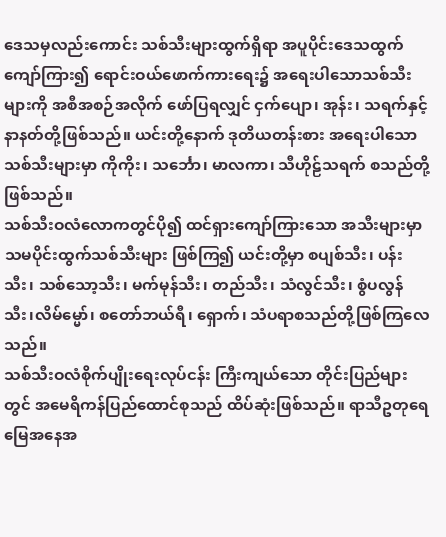ဒေသမှလည်းကောင်း သစ်သီးများထွက်ရှိရာ အပူပိုင်းဒေသထွက် ကျော်ကြား၍ ရောင်းဝယ်ဖောက်ကားရေး၌ အရေးပါသောသစ်သီးများကို အစီအစဉ်အလိုက် ဖော်ပြရလျှင် ငှက်ပျော၊ အုန်း၊ သရက်နှင့် နာနတ်တို့ဖြစ်သည်။ ယင်းတို့နောက် ဒုတိယတန်းစား အရေးပါသော သစ်သီးများမှာ ကိုကိုး၊ သင်္ဘော၊ မာလကာ၊ သီဟိုဠ်သရက် စသည်တို့ဖြစ်သည်။
သစ်သီးဝလံလောကတွင်ပို၍ ထင်ရှားကျော်ကြားသော အသီးများမှာ သမပိုင်းထွက်သစ်သီးများ ဖြစ်ကြ၍ ယင်းတို့မှာ စပျစ်သီး၊ ပန်းသီး၊ သစ်သော့သီး၊ မက်မုန်သီး၊ တည်သီး၊ သံလွင်သီး၊ စွံပလွန်သီး၊လိမ်မ္မော်၊ စတော်ဘယ်ရီ၊ ရှောက်၊ သံပရာစသည်တို့ဖြစ်ကြလေသည်။
သစ်သီးဝလံစိုက်ပျိုးရေးလုပ်ငန်း ကြီးကျယ်သော တိုင်းပြည်များ တွင် အမေရိကန်ပြည်ထောင်စုသည် ထိပ်ဆုံးဖြစ်သည်။ ရာသီဥတုရေမြေအနေအ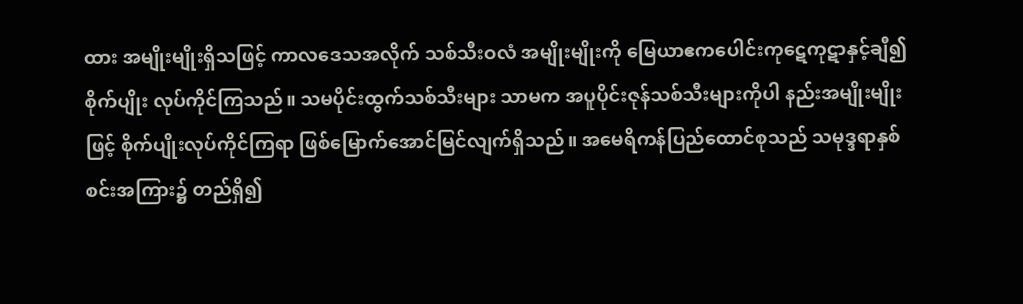ထား အမျိုးမျိုးရှိသဖြင့် ကာလဒေသအလိုက် သစ်သီးဝလံ အမျိုးမျိုးကို မြေယာဧကပေါင်းကုဋေကုဋာနှင့်ချီ၍ စိုက်ပျိုး လုပ်ကိုင်ကြသည်။ သမပိုင်းထွက်သစ်သီးများ သာမက အပူပိုင်းဇုန်သစ်သီးများကိုပါ နည်းအမျိုးမျိုးဖြင့် စိုက်ပျိုးလုပ်ကိုင်ကြရာ ဖြစ်မြောက်အောင်မြင်လျက်ရှိသည်။ အမေရိကန်ပြည်ထောင်စုသည် သမုဒ္ဒရာနှစ်စင်းအကြား၌ တည်ရှိ၍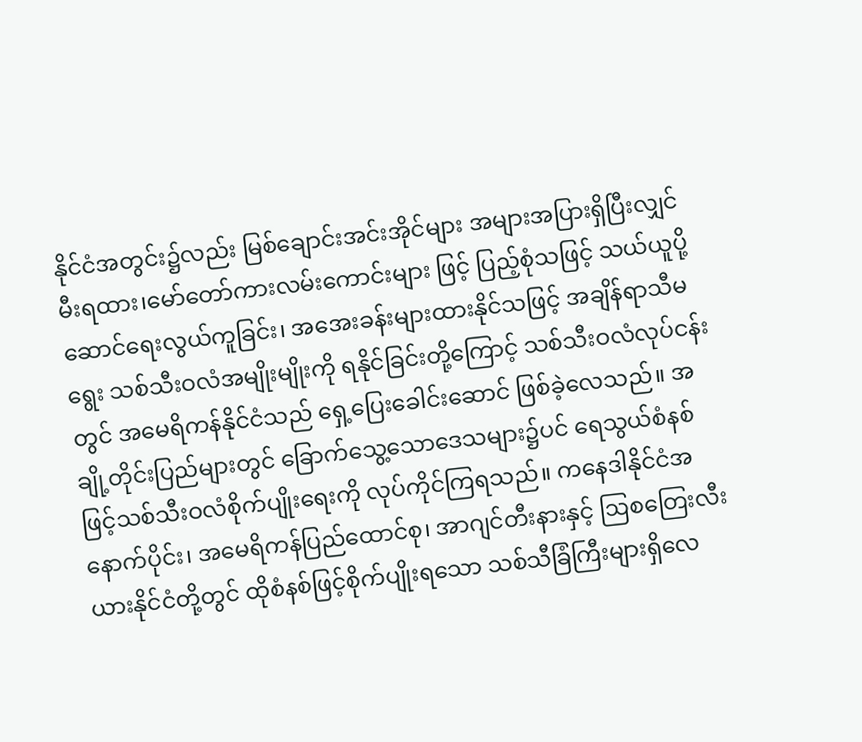နိုင်ငံအတွင်း၌လည်း မြစ်ချောင်းအင်းအိုင်များ အများအပြားရှိပြီးလျှင် မီးရထား၊မော်တော်ကားလမ်းကောင်းများ ဖြင့် ပြည့်စုံသဖြင့် သယ်ယူပို့ဆောင်ရေးလွယ်ကူခြင်း၊ အအေးခန်းများထားနိုင်သဖြင့် အချိန်ရာသီမရွေး သစ်သီးဝလံအမျိုးမျိုးကို ရနိုင်ခြင်းတို့ကြောင့် သစ်သီးဝလံလုပ်ငန်းတွင် အမေရိကန်နိုင်ငံသည် ရှေ့ပြေးခေါင်းဆောင် ဖြစ်ခဲ့လေသည်။ အချို့တိုင်းပြည်များတွင် ခြောက်သွေ့သောဒေသများ၌ပင် ရေသွယ်စံနစ်ဖြင့်သစ်သီးဝလံစိုက်ပျိုးရေးကို လုပ်ကိုင်ကြရသည်။ ကနေဒါနိုင်ငံအနောက်ပိုင်း၊ အမေရိကန်ပြည်ထောင်စု၊ အာဂျင်တီးနားနှင့် ဩစတြေးလီးယားနိုင်ငံတို့တွင် ထိုစံနစ်ဖြင့်စိုက်ပျိုးရသော သစ်သီခြံကြီးများရှိလေ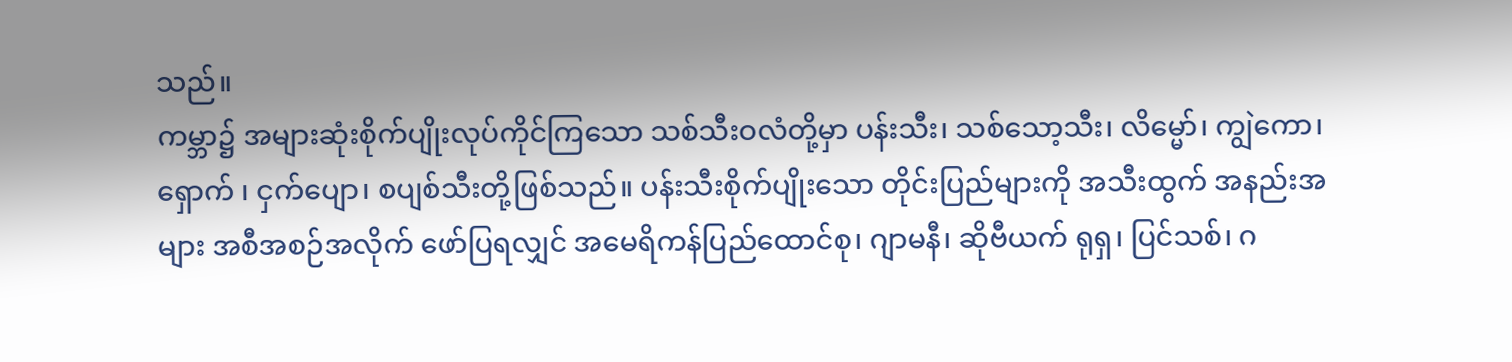သည်။
ကမ္ဘာ၌ အများဆုံးစိုက်ပျိုးလုပ်ကိုင်ကြသော သစ်သီးဝလံတို့မှာ ပန်းသီး၊ သစ်သော့သီး၊ လိမ္မော်၊ ကျွဲကော၊ ရှောက် ၊ ငှက်ပျော၊ စပျစ်သီးတို့ဖြစ်သည်။ ပန်းသီးစိုက်ပျိုးသော တိုင်းပြည်များကို အသီးထွက် အနည်းအများ အစီအစဉ်အလိုက် ဖော်ပြရလျှင် အမေရိကန်ပြည်ထောင်စု၊ ဂျာမနီ၊ ဆိုဗီယက် ရုရှ၊ ပြင်သစ်၊ ဂ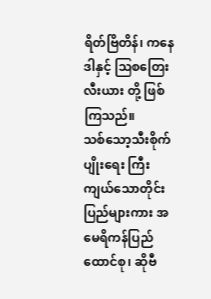ရိတ်ဗြိတိန်၊ ကနေဒါနှင့် ဩစတြေးလီးယား တို့ ဖြစ်ကြသည်။
သစ်သော့သီးစိုက်ပျိုးရေး ကြီးကျယ်သောတိုင်းပြည်များကား အမေရိကန်ပြည်ထောင်စု၊ ဆိုဗီ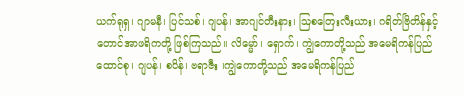ယက်ရုရှ၊ ဂျာမနီ၊ ပြင်သစ်၊ ဂျပန်၊ အာဂျင်တီးနား၊ ဩစတြေးလီးယား၊ ဂရိတ်ဗြိတိန်နှင့် တောင်အာဖရိကတို့ ဖြစ်ကြသည်။ လိမ္မော်၊ ရှောက်၊ ကျွဲကောတို့သည် အမေရိကန်ပြည်ထောင်စု၊ ဂျပန်၊ စပိန်၊ ဗရာဇီး ၊ကျွဲကောတို့သည် အမေရိကန်ပြည်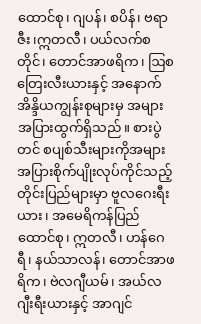ထောင်စု၊ ဂျပန်၊ စပိန်၊ ဗရာဇီး၊ဣတလီ၊ ပယ်လက်စတိုင်၊ တောင်အာဖရိက၊ ဩစတြေးလီးယားနှင့် အနောက်အိန္ဒိယကျွန်းစုများမှ အများအပြားထွက်ရှိသည်။ စားပွဲတင် စပျစ်သီးများကိုအများအပြားစိုက်ပျိုးလုပ်ကိုင်သည့် တိုင်းပြည်များမှာ ဗူလဂေးရီးယား၊ အမေရိကန်ပြည်ထောင်စု၊ ဣတလီ၊ ဟန်ဂေရီ၊ နယ်သာလန်၊ တောင်အာဖရိက၊ ဗဲလဂျီယမ်၊ အယ်လဂျီးရီးယားနှင့် အာဂျင်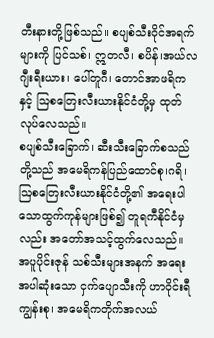တီးနားတို့ဖြစ်သည်။ စပျစ်သီးဝိုင်အရက်များကို ပြင်သစ်၊ ဣတလီ၊ စပိန်၊အယ်လဂျီးရီးယား၊ ပေါ်တူဂီ၊ တောင်အာဖရိကနှင့် ဩစတြေးလီးယားနိုင်ငံတို့မှ ထုတ်လုပ်လေသည်။
စပျစ်သီးခြောက်၊ ဆီးသီးခြောက်စသည်တို့သည် အမေရိကန်ပြည်ထောင်စု၊ဂရိ၊ ဩစတြေးလီးယားနိုင်ငံတို့၏ အရေးပါသောထွက်ကုန်များဖြစ်၍ တူရကီနိုင်ငံမှလည်း အတော်အသင့်ထွက်လေသည်။ အပူပိုင်းဇုန် သစ်သီးများအနက် အရေးအပါဆုံးသော ငှက်ပျောသီးကို ဟာဝိုင်းရီကျွန်းစု၊ အမေရိကတိုက်အလယ်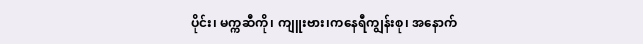ပိုင်း၊ မက္ကဆီကို၊ ကျူးဗား၊ကနေရီကျွန်းစု၊ အနောက်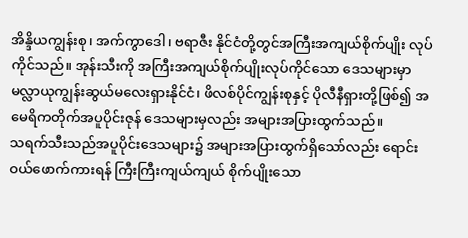အိန္ဒိယကျွန်းစု၊ အက်ကွာဒေါ၊ ဗရာဇီး နိုင်ငံတို့တွင်အကြီးအကျယ်စိုက်ပျိုး လုပ်ကိုင်သည်။ အုန်းသီးကို အကြီးအကျယ်စိုက်ပျိုးလုပ်ကိုင်သော ဒေသများမှာ မလ္လာယုကျွန်းဆွယ်မလေးရှားနိုင်ငံ၊ ဖိလစ်ပိုင်ကျွန်းစုနှင့် ပိုလီနီရှားတို့ဖြစ်၍ အမေရိကတိုက်အပူပိုင်းဇုန် ဒေသများမှလည်း အများအပြားထွက်သည်။
သရက်သီးသည်အပူပိုင်းဒေသများ၌ အများအပြားထွက်ရှိသော်လည်း ရောင်းဝယ်ဖောက်ကားရန် ကြီးကြီးကျယ်ကျယ် စိုက်ပျိုးသော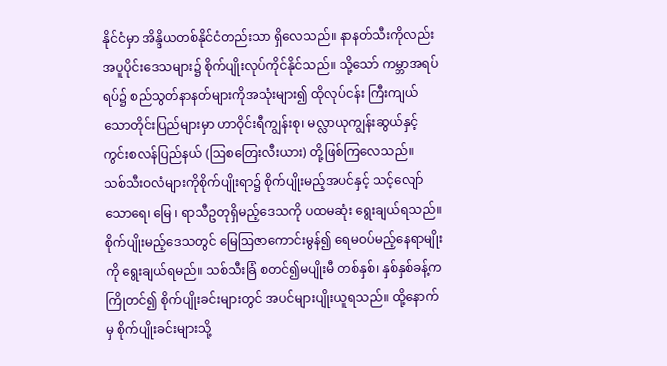နိုင်ငံမှာ အိန္ဒိယတစ်နိုင်ငံတည်းသာ ရှိလေသည်။ နာနတ်သီးကိုလည်း အပူပိုင်းဒေသများ၌ စိုက်ပျိုးလုပ်ကိုင်နိုင်သည်။ သို့သော် ကမ္ဘာအရပ်ရပ်၌ စည်သွတ်နာနတ်များကိုအသုံးများ၍ ထိုလုပ်ငန်း ကြီးကျယ်သောတိုင်းပြည်များမှာ ဟာဝိုင်းရီကျွန်းစု၊ မလ္လာယုကျွန်းဆွယ်နှင့် ကွင်းစလန်ပြည်နယ် (ဩစတြေးလီးယား) တို့ဖြစ်ကြလေသည်။
သစ်သီးဝလံများကိုစိုက်ပျိုးရာ၌ စိုက်ပျိုးမည့်အပင်နှင့် သင့်လျော်သောရေ၊ မြေ ၊ ရာသီဥတုရှိမည့်ဒေသကို ပထမဆုံး ရွေးချယ်ရသည်။ စိုက်ပျိုးမည့်ဒေသတွင် မြေဩဇာကောင်းမွန်၍ ရေမဝပ်မည့်နေရာမျိုးကို ရွေးချယ်ရမည်။ သစ်သီးခြံ စတင်၍မပျိုးမီ တစ်နှစ်၊ နှစ်နှစ်ခန့်က ကြိုတင်၍ စိုက်ပျိုးခင်းများတွင် အပင်များပျိုးယူရသည်။ ထို့နောက်မှ စိုက်ပျိုးခင်းများသို့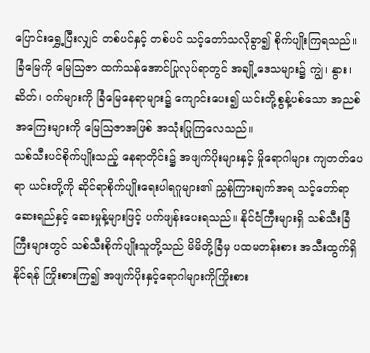ပြောင်းရွှေ့ပြီးလျှင် တစ်ပင်နှင့် တစ်ပင် သင့်တော်သလိုခွာ၍ စိုက်ပျိုးကြရသည်။ ခြံမြေကို မြေဩဇာ ထက်သန်အောင်ပြုလုပ်ရာတွင် အချို့ဒေသများ၌ ကျွဲ၊ နွား၊ ဆိတ်၊ ဝက်များကို ခြံမြေနေရာများ၌ ကျောင်းပေး၍ ယင်းတို့စွန့်ပစ်သော အညစ်အကြေးများကို မြေဩဇာအဖြစ် အသုံးပြုကြလေသည်။
သစ်သီးပင်စိုက်ပျိုးသည့် နေရာတိုင်း၌ အဖျက်ပိုးများနှင့် မှိုရောဂါများ ကျတတ်ပေရာ ယင်းတို့ကို ဆိုင်ရာစိုက်ပျိုးရေးပါရဂူများ၏ ညွှန်ကြားချက်အရ သင့်တော်ရာဆေးရည်နှင့် ဆေးမှုန့်များဖြင့် ပက်ဖျန်းပေးရသည်။ နိုင်ငံကြီးများရှိ သစ်သီးခြံကြီးများတွင် သစ်သီးစိုက်ပျိုးသူတို့သည် မိမိတို့ခြံမှ ပထမတန်းစား အသီးထွက်ရှိနိုင်ရန် ကြိုးစားကြ၍ အဖျက်ပိုးနှင့်ရောဂါများကိုကြိုးစား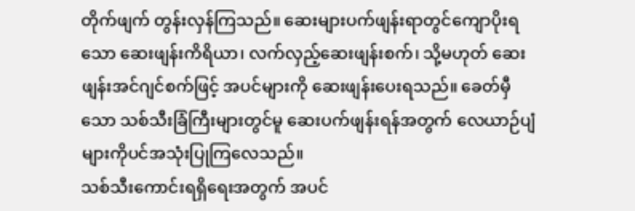တိုက်ဖျက် တွန်းလှန်ကြသည်။ ဆေးများပက်ဖျန်းရာတွင်ကျောပိုးရသော ဆေးဖျန်းကိရိယာ၊ လက်လှည့်ဆေးဖျန်းစက်၊ သို့မဟုတ် ဆေးဖျန်းအင်ဂျင်စက်ဖြင့် အပင်များကို ဆေးဖျန်းပေးရသည်။ ခေတ်မှီသော သစ်သီးခြံကြီးများတွင်မူ ဆေးပက်ဖျန်းရန်အတွက် လေယာဉ်ပျံများကိုပင်အသုံးပြုကြလေသည်။
သစ်သီးကောင်းရရှိရေးအတွက် အပင်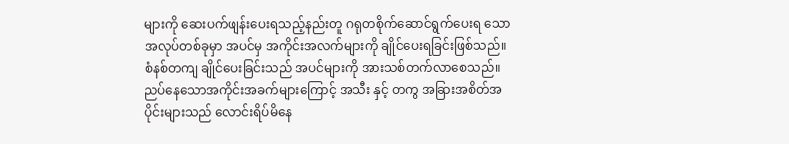များကို ဆေးပက်ဖျန်းပေးရသည့်နည်းတူ ဂရုတစိုက်ဆောင်ရွက်ပေးရ သောအလုပ်တစ်ခုမှာ အပင်မှ အကိုင်းအလက်များကို ချိုင်ပေးရခြင်းဖြစ်သည်။ စံနစ်တကျ ချိုင်ပေးခြင်းသည် အပင်များကို အားသစ်တက်လာစေသည်။ ညပ်နေသောအကိုင်းအခက်များကြောင့် အသီး နှင့် တကွ အခြားအစိတ်အပိုင်းများသည် လောင်းရိပ်မိနေ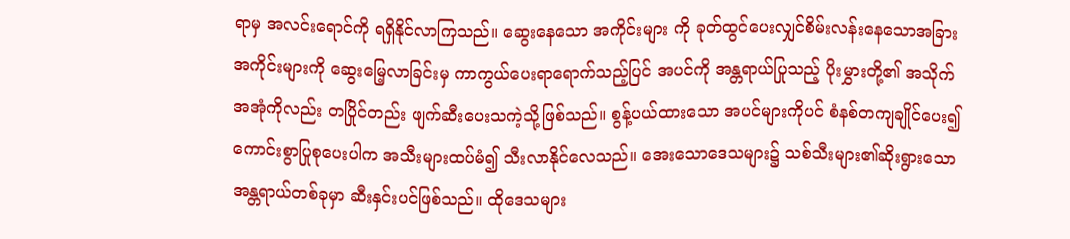ရာမှ အလင်းရောင်ကို ရရှိနိုင်လာကြသည်။ ဆွေးနေသော အကိုင်းများ ကို ခုတ်ထွင်ပေးလျှင်စိမ်းလန်းနေသောအခြားအကိုင်းများကို ဆွေးမြေ့လာခြင်းမှ ကာကွယ်ပေးရာရောက်သည့်ပြင် အပင်ကို အန္တရာယ်ပြုသည့် ပိုးမွှားတို့၏ အသိုက်အအုံကိုလည်း တပြိုင်တည်း ဖျက်ဆီးပေးသကဲ့သို့ဖြစ်သည်။ စွန့်ပယ်ထားသော အပင်များကိုပင် စံနစ်တကျချိုင်ပေး၍ ကောင်းစွာပြုစုပေးပါက အသီးများထပ်မံ၍ သီးလာနိုင်လေသည်။ အေးသောဒေသများ၌ သစ်သီးများ၏ဆိုးရွားသော အန္တရာယ်တစ်ခုမှာ ဆီးနှင်းပင်ဖြစ်သည်။ ထိုဒေသများ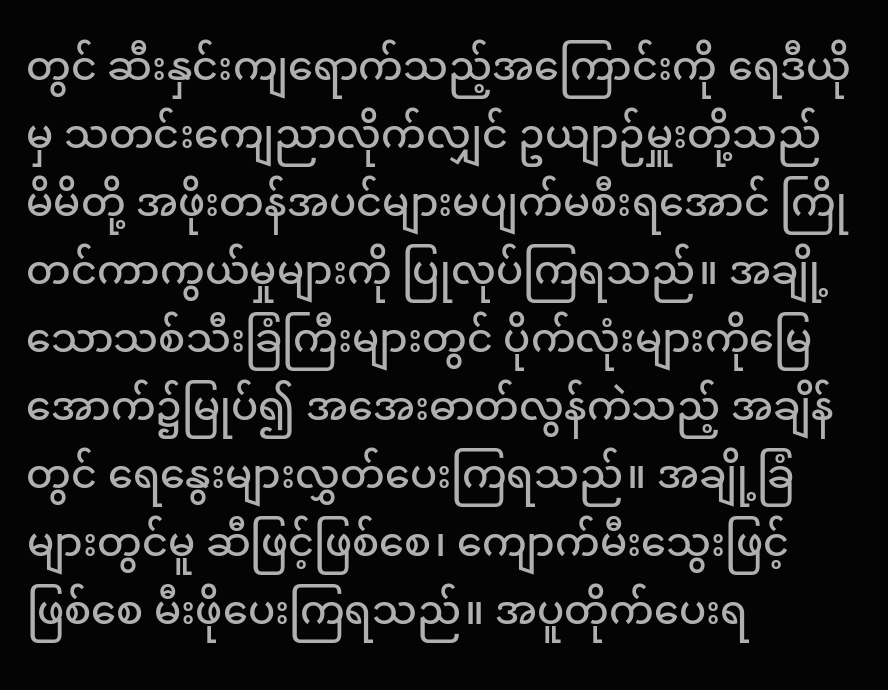တွင် ဆီးနှင်းကျရောက်သည့်အကြောင်းကို ရေဒီယိုမှ သတင်းကျေညာလိုက်လျှင် ဥယျာဉ်မှူးတို့သည် မိမိတို့ အဖိုးတန်အပင်များမပျက်မစီးရအောင် ကြိုတင်ကာကွယ်မှုများကို ပြုလုပ်ကြရသည်။ အချို့ သောသစ်သီးခြံကြီးများတွင် ပိုက်လုံးများကိုမြေအောက်၌မြုပ်၍ အအေးဓာတ်လွန်ကဲသည့် အချိန်တွင် ရေနွေးများလွှတ်ပေးကြရသည်။ အချို့ခြံများတွင်မူ ဆီဖြင့်ဖြစ်စေ၊ ကျောက်မီးသွေးဖြင့်ဖြစ်စေ မီးဖိုပေးကြရသည်။ အပူတိုက်ပေးရ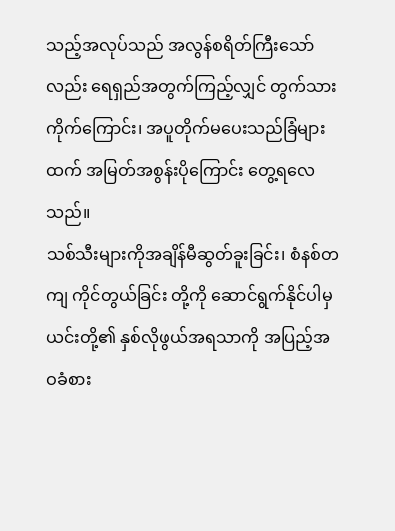သည့်အလုပ်သည် အလွန်စရိတ်ကြီးသော်လည်း ရေရှည်အတွက်ကြည့်လျှင် တွက်သားကိုက်ကြောင်း၊ အပူတိုက်မပေးသည်ခြံများထက် အမြတ်အစွန်းပိုကြောင်း တွေ့ရလေသည်။
သစ်သီးများကိုအချိန်မီဆွတ်ခူးခြင်း၊ စံနစ်တကျ ကိုင်တွယ်ခြင်း တို့ကို ဆောင်ရွက်နိုင်ပါမှ ယင်းတို့၏ နှစ်လိုဖွယ်အရသာကို အပြည့်အဝခံစား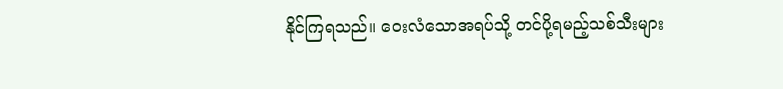နိုင်ကြရသည်။ ဝေးလံသောအရပ်သို့ တင်ပို့ရမည့်သစ်သီးများ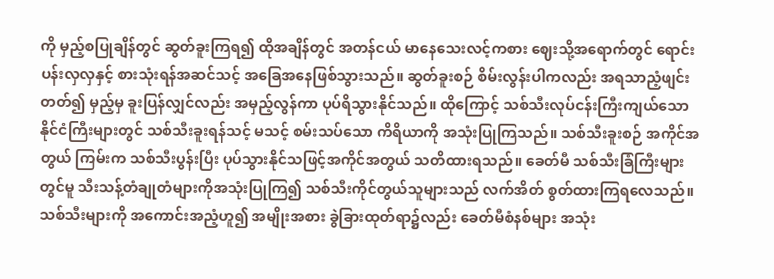ကို မှည့်စပြုချိန်တွင် ဆွတ်ခူးကြရ၍ ထိုအချိန်တွင် အတန်ငယ် မာနေသေးလင့်ကစား ဈေးသို့အရောက်တွင် ရောင်းပန်းလှလှနှင့် စားသုံးရန်အဆင်သင့် အခြေအနေဖြစ်သွားသည်။ ဆွတ်ခူးစဉ် စိမ်းလွန်းပါကလည်း အရသာညံ့ဖျင်းတတ်၍ မှည့်မှ ခူးပြန်လျှင်လည်း အမှည့်လွန်ကာ ပုပ်ရိသွားနိုင်သည်။ ထိုကြောင့် သစ်သီးလုပ်ငန်းကြီးကျယ်သော နိုင်ငံကြီးများတွင် သစ်သီးခူးရန်သင့် မသင့် စမ်းသပ်သော ကိရိယာကို အသုံးပြုကြသည်။ သစ်သီးခူးစဉ် အကိုင်အတွယ် ကြမ်းက သစ်သီးပွန်းပြီး ပုပ်သွားနိုင်သဖြင့်အကိုင်အတွယ် သတိထားရသည်။ ခေတ်မီ သစ်သီးခြံကြီးများတွင်မူ သီးသန့်တံချုတံများကိုအသုံးပြုကြ၍ သစ်သီးကိုင်တွယ်သူများသည် လက်အိတ် စွတ်ထားကြရလေသည်။
သစ်သီးများကို အကောင်းအညံ့ဟူ၍ အမျိုးအစား ခွဲခြားထုတ်ရာ၌လည်း ခေတ်မီစံနစ်များ အသုံး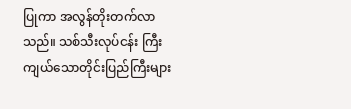ပြုကာ အလွန်တိုးတက်လာသည်။ သစ်သီးလုပ်ငန်း ကြီးကျယ်သောတိုင်းပြည်ကြီးများ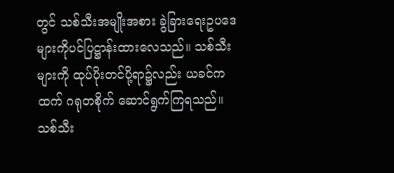တွင် သစ်သီးအမျိုးအစား ခွဲခြားရေးဥပဒေများကိုပင်ပြဋ္ဌာန်းထားလေသည်။ သစ်သီးများကို ထုပ်ပိုးတင်ပို့ရာ၌လည်း ယခင်ကထက် ဂရုတစိုက် ဆောင်ရွက်ကြရသည်။ သစ်သီး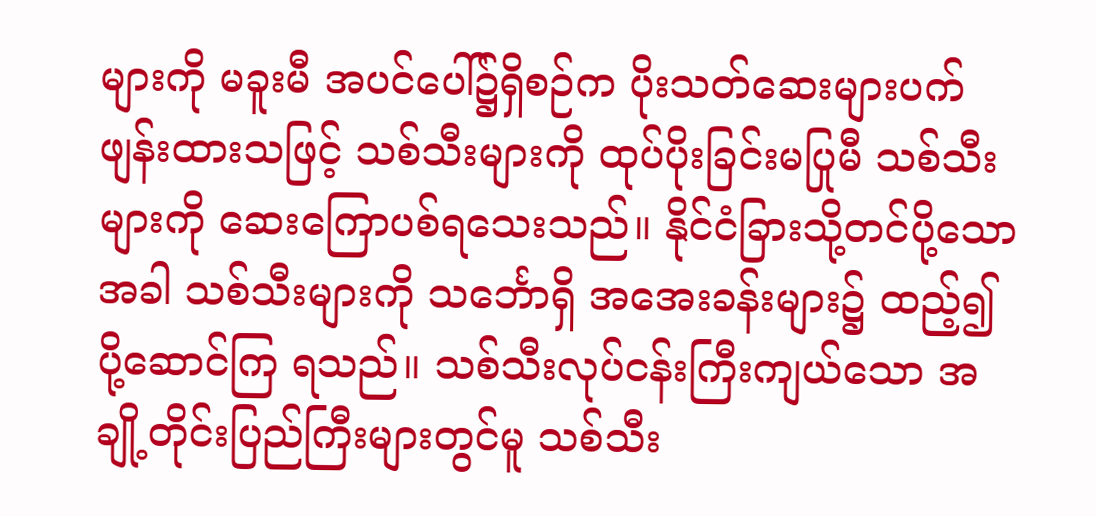များကို မခူးမီ အပင်ပေါ်၌ရှိစဉ်က ပိုးသတ်ဆေးများပက်ဖျန်းထားသဖြင့် သစ်သီးများကို ထုပ်ပိုးခြင်းမပြုမီ သစ်သီးများကို ဆေးကြောပစ်ရသေးသည်။ နိုင်ငံခြားသို့တင်ပို့သောအခါ သစ်သီးများကို သင်္ဘောရှိ အအေးခန်းများ၌ ထည့်၍ ပို့ဆောင်ကြ ရသည်။ သစ်သီးလုပ်ငန်းကြီးကျယ်သော အချို့တိုင်းပြည်ကြီးများတွင်မူ သစ်သီး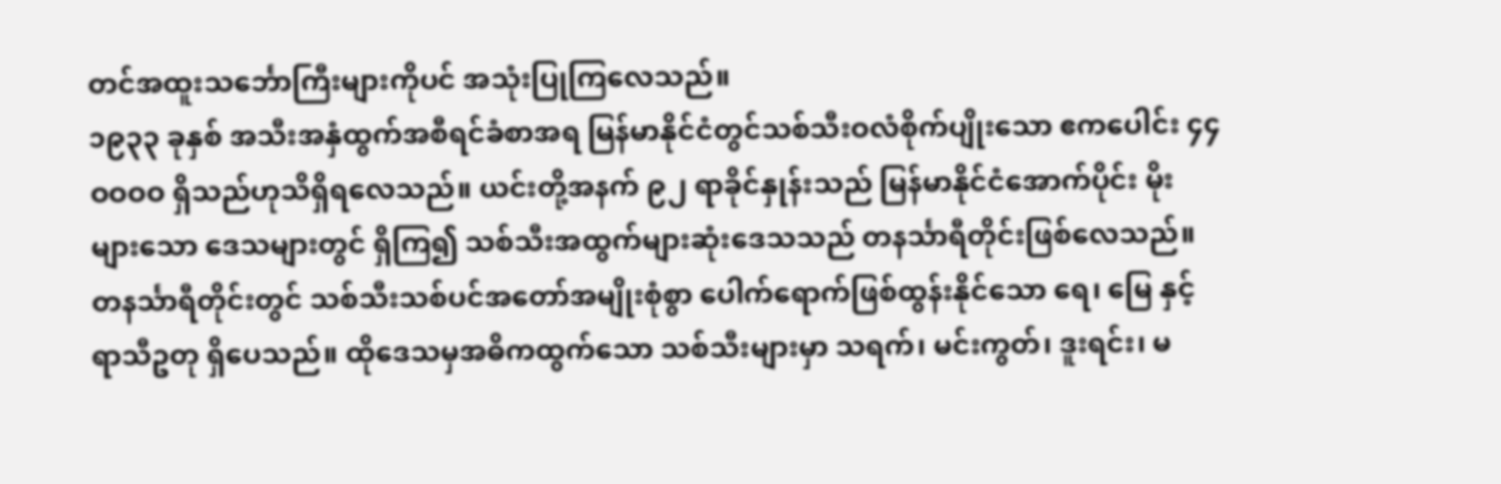တင်အထူးသင်္ဘောကြီးများကိုပင် အသုံးပြုကြလေသည်။
၁၉၃၃ ခုနှစ် အသီးအနှံထွက်အစီရင်ခံစာအရ မြန်မာနိုင်ငံတွင်သစ်သီးဝလံစိုက်ပျိုးသော ဧကပေါင်း ၄၄ဝဝဝဝ ရှိသည်ဟုသိရှိရလေသည်။ ယင်းတို့အနက် ၉၂ ရာခိုင်နှုန်းသည် မြန်မာနိုင်ငံအောက်ပိုင်း မိုးများသော ဒေသများတွင် ရှိကြ၍ သစ်သီးအထွက်များဆုံးဒေသသည် တနင်္သာရီတိုင်းဖြစ်လေသည်။
တနင်္သာရီတိုင်းတွင် သစ်သီးသစ်ပင်အတော်အမျိုးစုံစွာ ပေါက်ရောက်ဖြစ်ထွန်းနိုင်သော ရေ၊ မြေ နှင့် ရာသီဥတု ရှိပေသည်။ ထိုဒေသမှအဓိကထွက်သော သစ်သီးများမှာ သရက်၊ မင်းကွတ်၊ ဒူးရင်း၊ မ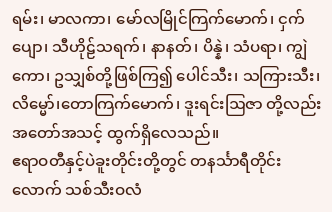ရမ်း၊ မာလကာ၊ မော်လမြိုင်ကြက်မောက်၊ ငှက်ပျော၊ သီဟိုဠ်သရက်၊ နာနတ်၊ ပိန္နဲ၊ သံပရာ၊ ကျွဲကော၊ ဥသျှစ်တို့ဖြစ်ကြ၍ ပေါင်သီး၊ သကြားသီး၊လိမ္မော်၊တောကြက်မောက်၊ ဒူးရင်းဩဇာ တို့လည်း အတော်အသင့် ထွက်ရှိလေသည်။
ဧရာဝတီနှင့်ပဲခူးတိုင်းတို့တွင် တနင်္သာရီတိုင်းလောက် သစ်သီးဝလံ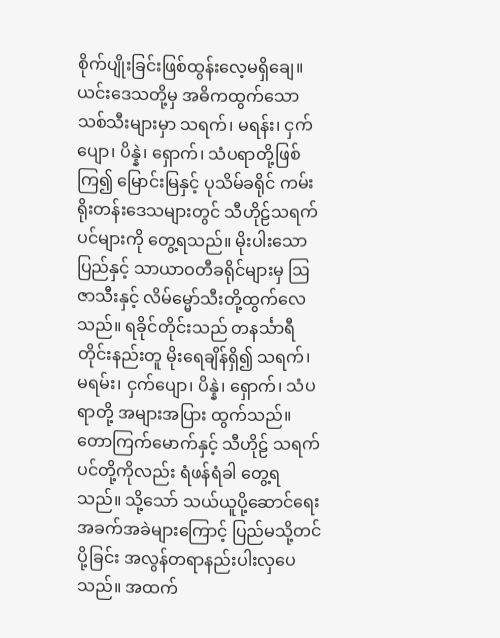စိုက်ပျိုးခြင်းဖြစ်ထွန်းလေ့မရှိချေ။ ယင်းဒေသတို့မှ အဓိကထွက်သော သစ်သီးများမှာ သရက်၊ မရန်း၊ ငှက်ပျော၊ ပိန္နဲ၊ ရှောက်၊ သံပရာတို့ဖြစ်ကြ၍ မြောင်းမြနှင့် ပုသိမ်ခရိုင် ကမ်းရိုးတန်းဒေသများတွင် သီဟိုဠ်သရက်ပင်များကို တွေ့ရသည်။ မိုးပါးသော ပြည်နှင့် သာယာဝတီခရိုင်များမှ ဩဇာသီးနှင့် လိမ်မ္မော်သီးတို့ထွက်လေသည်။ ရခိုင်တိုင်းသည် တနင်္သာရီတိုင်းနည်းတူ မိုးရေချိန်ရှိ၍ သရက်၊ မရမ်း၊ ငှက်ပျော၊ ပိန္နဲ၊ ရှောက်၊ သံပရာတို့ အများအပြား ထွက်သည်။ တောကြက်မောက်နှင့် သီဟိုဠ် သရက်ပင်တို့ကိုလည်း ရံဖန်ရံခါ တွေ့ရ သည်။ သို့သော် သယ်ယူပို့ဆောင်ရေးအခက်အခဲများကြောင့် ပြည်မသို့တင်ပို့ခြင်း အလွန်တရာနည်းပါးလှပေသည်။ အထက်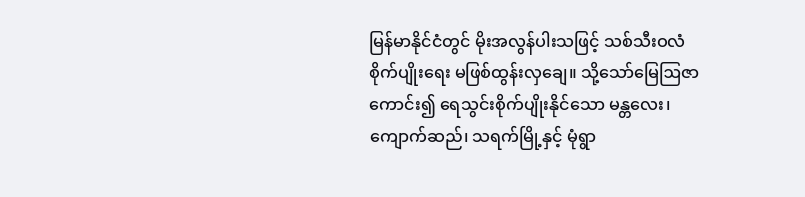မြန်မာနိုင်ငံတွင် မိုးအလွန်ပါးသဖြင့် သစ်သီးဝလံစိုက်ပျိုးရေး မဖြစ်ထွန်းလှချေ။ သို့သော်မြေဩဇာကောင်း၍ ရေသွင်းစိုက်ပျိုးနိုင်သော မန္တလေး၊ ကျောက်ဆည်၊ သရက်မြို့နှင့် မုံရွာ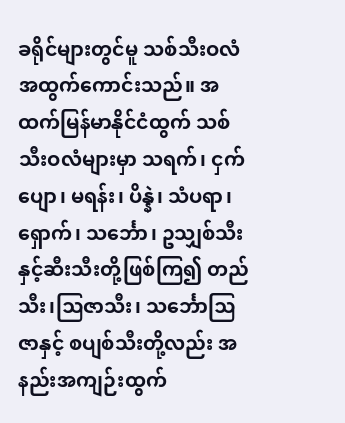ခရိုင်များတွင်မူ သစ်သီးဝလံအထွက်ကောင်းသည်။ အထက်မြန်မာနိုင်ငံထွက် သစ်သီးဝလံများမှာ သရက်၊ ငှက်ပျော၊ မရန်း၊ ပိန္နဲ၊ သံပရာ၊ ရှောက်၊ သင်္ဘော၊ ဥသျှစ်သီးနှင့်ဆီးသီးတို့ဖြစ်ကြ၍ တည်သီး၊ဩဇာသီး၊ သင်္ဘောဩဇာနှင့် စပျစ်သီးတို့လည်း အနည်းအကျဉ်းထွက်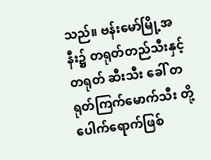သည်။ ဗန်းမော်မြို့အနီး၌ တရုတ်တည်သီးနှင့် တရုတ် ဆီးသီး ခေါ် တရုတ်ကြက်မောက်သီး တို့ ပေါက်ရောက်ဖြစ်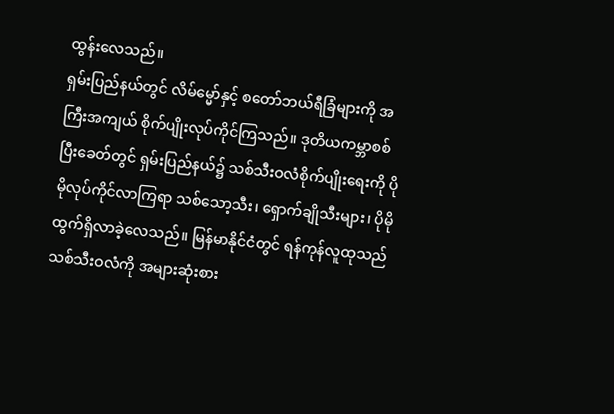ထွန်းလေသည်။
ရှမ်းပြည်နယ်တွင် လိမ်မ္မော်နှင့် စတော်ဘယ်ရီခြံများကို အကြီးအကျယ် စိုက်ပျိုးလုပ်ကိုင်ကြသည်။ ဒုတိယကမ္ဘာစစ်ပြီးခေတ်တွင် ရှမ်းပြည်နယ်၌ သစ်သီးဝလံစိုက်ပျိုးရေးကို ပိုမိုလုပ်ကိုင်လာကြရာ သစ်သော့သီး၊ ရှောက်ချိုသီးများ၊ ပိုမိုထွက်ရှိလာခဲ့လေသည်။ မြန်မာနိုင်ငံတွင် ရန်ကုန်လူထုသည် သစ်သီးဝလံကို အများဆုံးစား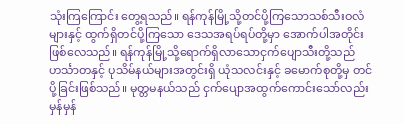သုံးကြကြောင်း တွေ့ရသည်။ ရန်ကုန်မြို့သို့တင်ပို့ကြသောသစ်သီးဝလံများနှင့် ထွက်ရှိတင်ပို့ကြသော ဒေသအရပ်ရပ်တို့မှာ အောက်ပါအတိုင်း ဖြစ်လေသည်။ ရန်ကုန်မြို့သို့ရောက်ရှိလာသောငှက်ပျောသီးတို့သည် ဟင်္သာတနှင့် ပုသိမ်နယ်များအတွင်းရှိ ယုံသလင်းနှင့် ခမောက်စုတို့မှ တင်ပို့ခြင်းဖြစ်သည်။ မုတ္တမနယ်သည် ငှက်ပျောအထွက်ကောင်းသော်လည်း မှန်မှန်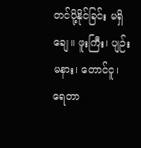တင်ပို့နိုင်ခြင်း မရှိချေ။ ဖူးကြီး၊ ပျဉ်းမနား၊ တောင်ငူ၊ ရေတာ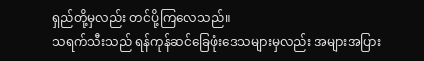ရှည်တို့မှလည်း တင်ပို့ကြလေသည်။
သရက်သီးသည် ရန်ကုန်ဆင်ခြေဖုံးဒေသများမှလည်း အများအပြား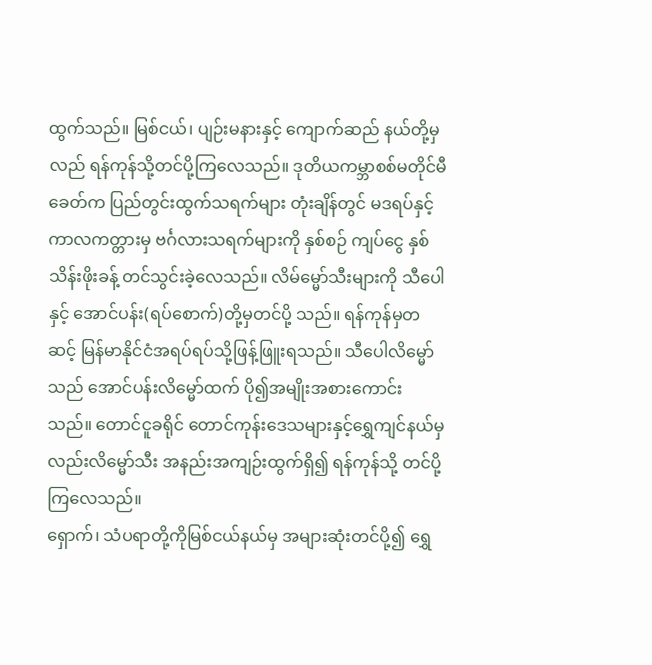ထွက်သည်။ မြစ်ငယ်၊ ပျဉ်းမနားနှင့် ကျောက်ဆည် နယ်တို့မှလည် ရန်ကုန်သို့တင်ပို့ကြလေသည်။ ဒုတိယကမ္ဘာစစ်မတိုင်မီခေတ်က ပြည်တွင်းထွက်သရက်များ တုံးချိန်တွင် မဒရပ်နှင့် ကာလကတ္တားမှ ဗင်္ဂလားသရက်များကို နှစ်စဉ် ကျပ်ငွေ နှစ်သိန်းဖိုးခန့် တင်သွင်းခဲ့လေသည်။ လိမ်မ္မော်သီးများကို သီပေါနှင့် အောင်ပန်း(ရပ်စောက်)တို့မှတင်ပို့ သည်။ ရန်ကုန်မှတဆင့် မြန်မာနိုင်ငံအရပ်ရပ်သို့ဖြန့်ဖြူးရသည်။ သီပေါလိမ္မော်သည် အောင်ပန်းလိမ္မော်ထက် ပို၍အမျိုးအစားကောင်းသည်။ တောင်ငူခရိုင် တောင်ကုန်းဒေသများနှင့်ရွှေကျင်နယ်မှလည်းလိမ္မော်သီး အနည်းအကျဉ်းထွက်ရှိ၍ ရန်ကုန်သို့ တင်ပို့ကြလေသည်။
ရှောက်၊ သံပရာတို့ကိုမြစ်ငယ်နယ်မှ အများဆုံးတင်ပို့၍ ရွှေ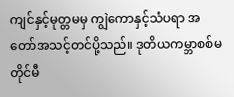ကျင်နှင့်မုတ္တမမှ ကျွဲကောနှင့်သံပရာ အတော်အသင့်တင်ပို့သည်။ ဒုတိယကမ္ဘာစစ်မတိုင်မီ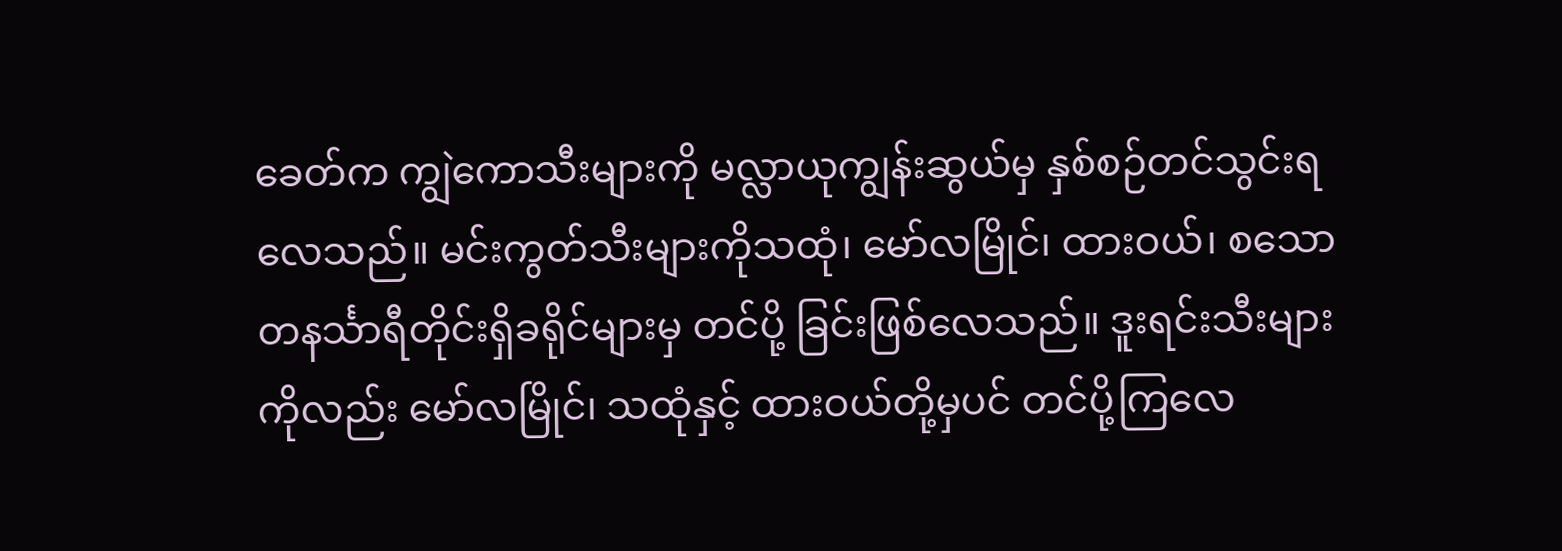ခေတ်က ကျွဲကောသီးများကို မလ္လာယုကျွန်းဆွယ်မှ နှစ်စဉ်တင်သွင်းရလေသည်။ မင်းကွတ်သီးများကိုသထုံ၊ မော်လမြိုင်၊ ထားဝယ်၊ စသောတနင်္သာရီတိုင်းရှိခရိုင်များမှ တင်ပို့ ခြင်းဖြစ်လေသည်။ ဒူးရင်းသီးများကိုလည်း မော်လမြိုင်၊ သထုံနှင့် ထားဝယ်တို့မှပင် တင်ပို့ကြလေ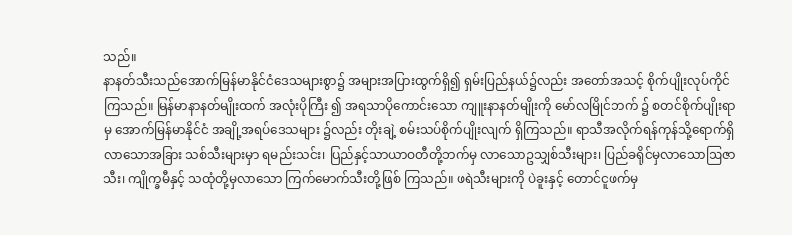သည်။
နာနတ်သီးသည်အောက်မြန်မာနိုင်ငံဒေသများစွာ၌ အများအပြားထွက်ရှိ၍ ရှမ်းပြည်နယ်၌လည်း အတော်အသင့် စိုက်ပျိုးလုပ်ကိုင်ကြသည်။ မြန်မာနာနတ်မျိုးထက် အလုံးပိုကြီး ၍ အရသာပိုကောင်းသော ကျူးနာနတ်မျိုးကို မော်လမြိုင်ဘက် ၌ စတင်စိုက်ပျိုးရာမှ အောက်မြန်မာနိုင်ငံ အချို့အရပ်ဒေသများ ၌လည်း တိုးချဲ့ စမ်းသပ်စိုက်ပျိုးလျက် ရှိကြသည်။ ရာသီအလိုက်ရန်ကုန်သို့ရောက်ရှိလာသောအခြား သစ်သီးများမှာ ရမည်းသင်း၊ ပြည်နှင့်သာယာဝတီတို့ဘက်မှ လာသောဥသျှစ်သီးများ၊ ပြည်ခရိုင်မှလာသောဩဇာသီး၊ ကျိုက္ခမီနှင့် သထုံတို့မှလာသော ကြက်မောက်သီးတို့ဖြစ် ကြသည်။ ဖရဲသီးများကို ပဲခူးနှင့် တောင်ငူဖက်မှ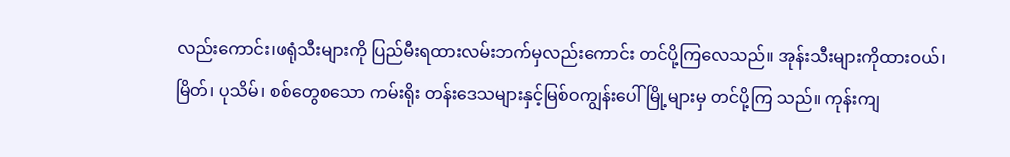လည်းကောင်း၊ဖရုံသီးများကို ပြည်မီးရထားလမ်းဘက်မှလည်းကောင်း တင်ပို့ကြလေသည်။ အုန်းသီးများကိုထားဝယ်၊ မြိတ်၊ ပုသိမ်၊ စစ်တွေစသော ကမ်းရိုး တန်းဒေသများနှင့်မြစ်ဝကျွန်းပေါ်မြို့များမှ တင်ပို့ကြ သည်။ ကုန်းကျ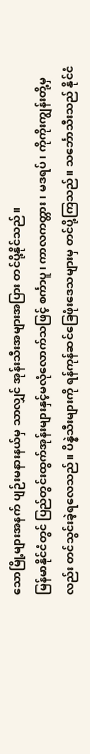သောမြို့များအနက် ပျဉ်းမနားနယ်မှ သာလျှင် အုန်းသီးအများအပြား တင်ပို့နိုင်သည်။
မြန်မာနိုင်ငံတွင် ပြည်တွင်းထွက်အုန်းများနှင့်မလုံလောက်သဖြင့် စင်္ကာပူ၊ ကာလကတ္တား၊ မဒရပ်၊ ကိုကိုးကျွန်းတို့မှလည်း တင်သွင်းခဲ့ရလေသည်။ ပိန္နဲသီးများကို ရန်ကုန်ဆင်ခြေဖုံးဒေသများမှ တင်ပို့ကြသည်။ သင်္ဘောသီးသည် နိုင်ငံ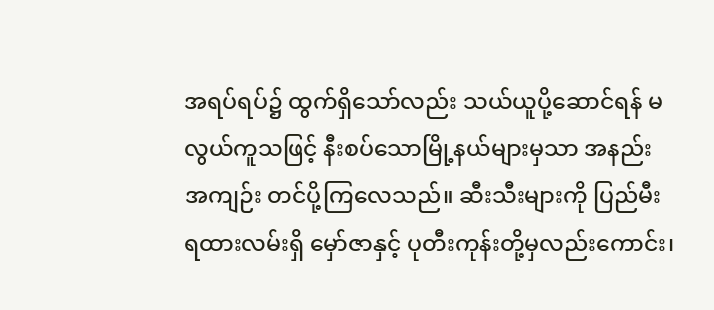အရပ်ရပ်၌ ထွက်ရှိသော်လည်း သယ်ယူပို့ဆောင်ရန် မလွယ်ကူသဖြင့် နီးစပ်သောမြို့နယ်များမှသာ အနည်းအကျဉ်း တင်ပို့ကြလေသည်။ ဆီးသီးများကို ပြည်မီးရထားလမ်းရှိ မှော်ဇာနှင့် ပုတီးကုန်းတို့မှလည်းကောင်း၊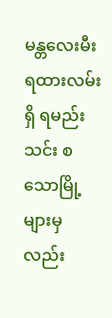မန္တလေးမီးရထားလမ်းရှိ ရမည်းသင်း စသောမြို့များမှလည်း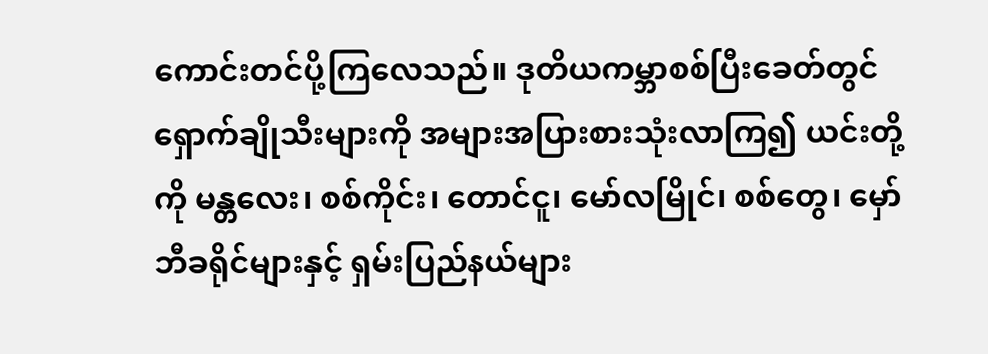ကောင်းတင်ပို့ကြလေသည်။ ဒုတိယကမ္ဘာစစ်ပြီးခေတ်တွင် ရှောက်ချိုသီးများကို အများအပြားစားသုံးလာကြ၍ ယင်းတို့ကို မန္တလေး၊ စစ်ကိုင်း၊ တောင်ငူ၊ မော်လမြိုင်၊ စစ်တွေ၊ မှော်ဘီခရိုင်များနှင့် ရှမ်းပြည်နယ်များ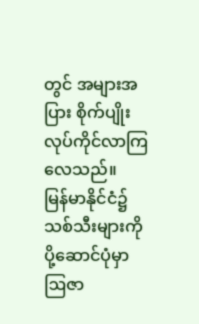တွင် အများအပြား စိုက်ပျိုး လုပ်ကိုင်လာကြလေသည်။
မြန်မာနိုင်ငံ၌သစ်သီးများကို ပို့ဆောင်ပုံမှာ ဩဇာ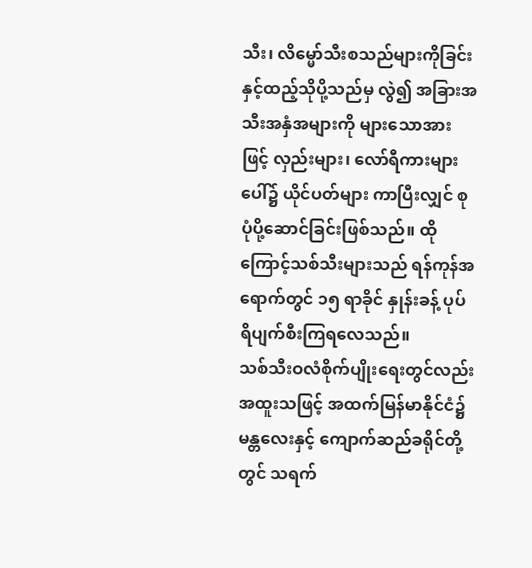သီး၊ လိမ္မော်သီးစသည်များကိုခြင်းနှင့်ထည့်သိုပို့သည်မှ လွဲ၍ အခြားအသီးအနှံအများကို များသောအားဖြင့် လှည်းများ၊ လော်ရီကားများပေါ်၌ ယိုင်ပတ်များ ကာပြီးလျှင် စုပုံပို့ဆောင်ခြင်းဖြစ်သည်။ ထိုကြောင့်သစ်သီးများသည် ရန်ကုန်အရောက်တွင် ၁၅ ရာခိုင် နှုန်းခန့် ပုပ်ရိပျက်စီးကြရလေသည်။
သစ်သီးဝလံစိုက်ပျိုးရေးတွင်လည်း အထူးသဖြင့် အထက်မြန်မာနိုင်ငံ၌ မန္တလေးနှင့် ကျောက်ဆည်ခရိုင်တို့တွင် သရက်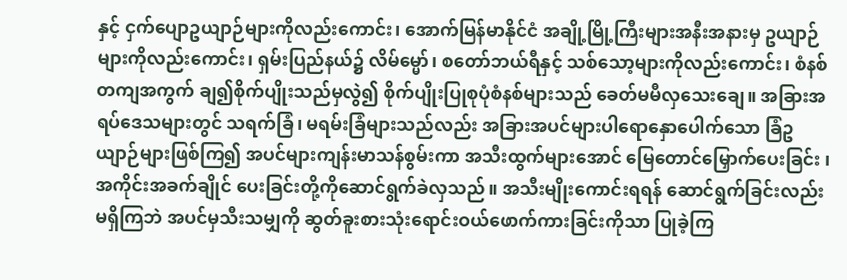နှင့် ငှက်ပျောဥယျာဉ်များကိုလည်းကောင်း၊ အောက်မြန်မာနိုင်ငံ အချို့မြို့ကြီးများအနီးအနားမှ ဥယျာဉ်များကိုလည်းကောင်း၊ ရှမ်းပြည်နယ်၌ လိမ်မ္မော်၊ စတော်ဘယ်ရီနှင့် သစ်သော့များကိုလည်းကောင်း၊ စံနစ်တကျအကွက် ချ၍စိုက်ပျိုးသည်မှလွဲ၍ စိုက်ပျိုးပြုစုပုံစံနစ်များသည် ခေတ်မမီလှသေးချေ။ အခြားအရပ်ဒေသများတွင် သရက်ခြံ၊ မရမ်းခြံများသည်လည်း အခြားအပင်များပါရောနှောပေါက်သော ခြံဥယျာဉ်များဖြစ်ကြ၍ အပင်များကျန်းမာသန်စွမ်းကာ အသီးထွက်များအောင် မြေတောင်မြှောက်ပေးခြင်း ၊အကိုင်းအခက်ချိုင် ပေးခြင်းတို့ကိုဆောင်ရွက်ခဲလှသည်။ အသီးမျိုးကောင်းရရန် ဆောင်ရွက်ခြင်းလည်းမရှိကြဘဲ အပင်မှသီးသမျှကို ဆွတ်ခူးစားသုံးရောင်းဝယ်ဖောက်ကားခြင်းကိုသာ ပြုခဲ့ကြ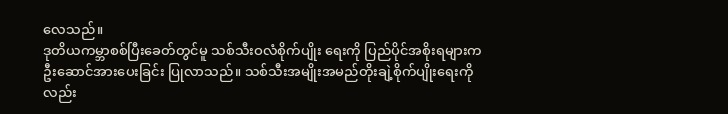လေသည်။
ဒုတိယကမ္ဘာစစ်ပြီးခေတ်တွင်မူ သစ်သီးဝလံစိုက်ပျိုး ရေးကို ပြည်ပိုင်အစိုးရများက ဦးဆောင်အားပေးခြင်း ပြုလာသည်။ သစ်သီးအမျိုးအမည်တိုးချဲ့စိုက်ပျိုးရေးကိုလည်း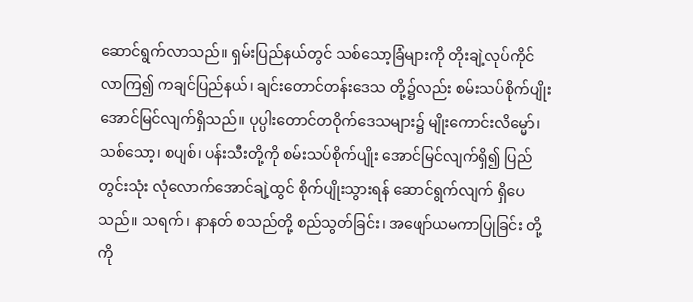ဆောင်ရွက်လာသည်။ ရှမ်းပြည်နယ်တွင် သစ်သော့ခြံများကို တိုးချဲ့လုပ်ကိုင်လာကြ၍ ကချင်ပြည်နယ်၊ ချင်းတောင်တန်းဒေသ တို့၌လည်း စမ်းသပ်စိုက်ပျိုးအောင်မြင်လျက်ရှိသည်။ ပုပ္ပါးတောင်တဝိုက်ဒေသများ၌ မျိုးကောင်းလိမ္မော်၊ သစ်သော့၊ စပျစ်၊ ပန်းသီးတို့ကို စမ်းသပ်စိုက်ပျိုး အောင်မြင်လျက်ရှိ၍ ပြည်တွင်းသုံး လုံလောက်အောင်ချဲ့ထွင် စိုက်ပျိုးသွားရန် ဆောင်ရွက်လျက် ရှိပေသည်။ သရက်၊ နာနတ် စသည်တို့ စည်သွတ်ခြင်း၊ အဖျော်ယမကာပြုခြင်း တို့ကို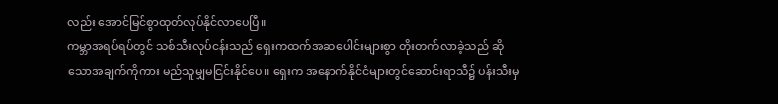လည်း အောင်မြင်စွာထုတ်လုပ်နိုင်လာပေပြီ။
ကမ္ဘာအရပ်ရပ်တွင် သစ်သီးလုပ်ငန်းသည် ရှေးကထက်အဆပေါင်းများစွာ တိုးတက်လာခဲ့သည် ဆိုသောအချက်ကိုကား မည်သူမျှမငြင်းနိုင်ပေ။ ရှေးက အနောက်နိုင်ငံများတွင်ဆောင်းရာသီ၌ ပန်းသီးမှ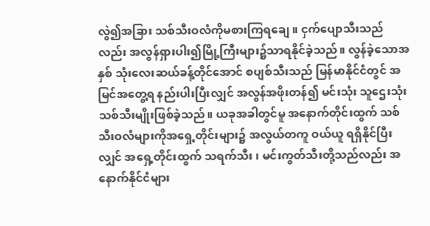လွဲ၍အခြား သစ်သီးဝလံကိုမစားကြရချေ။ ငှက်ပျောသီးသည်လည်း အလွန်ရှားပါး၍မြို့ကြီးများ၌သာရနိုင်ခဲ့သည်။ လွန်ခဲ့သောအနှစ် သုံးလေးဆယ်ခန့်တိုင်အောင် စပျစ်သီးသည် မြန်မာနိုင်ငံတွင် အမြင်အတွေ့ရ နည်းပါးပြီးလျှင် အလွန်အဖိုးတန်၍ မင်းသုံး သူဌေးသုံးသစ်သီးမျိုးဖြစ်ခဲ့သည်။ ယခုအခါတွင်မူ အနောက်တိုင်းထွက် သစ်သီးဝလံများကိုအရှေ့တိုင်းများ၌ အလွယ်တကူ ဝယ်ယူ ရရှိနိုင်ပြီးလျှင် အရှေ့တိုင်းထွက် သရက်သီး၊ မင်းကွတ်သီးတို့သည်လည်း အနောက်နိုင်ငံများ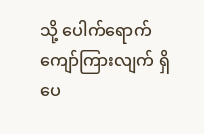သို့ ပေါက်ရောက် ကျော်ကြားလျက် ရှိပေ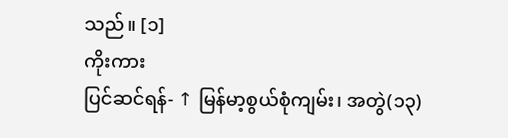သည်။ [၁]
ကိုးကား
ပြင်ဆင်ရန်- ↑ မြန်မာ့စွယ်စုံကျမ်း၊ အတွဲ(၁၃)